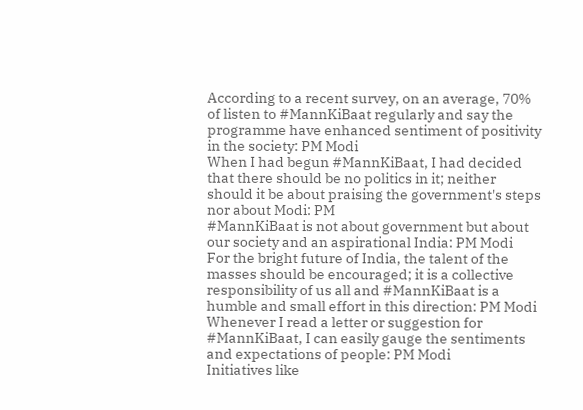According to a recent survey, on an average, 70% of listen to #MannKiBaat regularly and say the programme have enhanced sentiment of positivity in the society: PM Modi
When I had begun #MannKiBaat, I had decided that there should be no politics in it; neither should it be about praising the government's steps nor about Modi: PM
#MannKiBaat is not about government but about our society and an aspirational India: PM Modi
For the bright future of India, the talent of the masses should be encouraged; it is a collective responsibility of us all and #MannKiBaat is a humble and small effort in this direction: PM Modi
Whenever I read a letter or suggestion for #MannKiBaat, I can easily gauge the sentiments and expectations of people: PM Modi
Initiatives like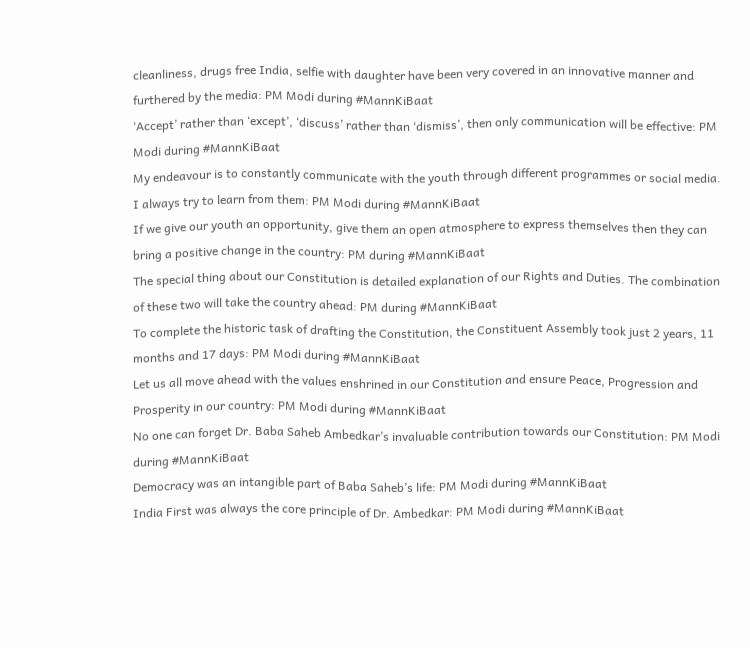cleanliness, drugs free India, selfie with daughter have been very covered in an innovative manner and furthered by the media: PM Modi during #MannKiBaat
‘Accept’ rather than ‘except’, ‘discuss’ rather than ‘dismiss’, then only communication will be effective: PM Modi during #MannKiBaat
My endeavour is to constantly communicate with the youth through different programmes or social media. I always try to learn from them: PM Modi during #MannKiBaat
If we give our youth an opportunity, give them an open atmosphere to express themselves then they can bring a positive change in the country: PM during #MannKiBaat
The special thing about our Constitution is detailed explanation of our Rights and Duties. The combination of these two will take the country ahead: PM during #MannKiBaat
To complete the historic task of drafting the Constitution, the Constituent Assembly took just 2 years, 11 months and 17 days: PM Modi during #MannKiBaat
Let us all move ahead with the values enshrined in our Constitution and ensure Peace, Progression and Prosperity in our country: PM Modi during #MannKiBaat
No one can forget Dr. Baba Saheb Ambedkar’s invaluable contribution towards our Constitution: PM Modi during #MannKiBaat
Democracy was an intangible part of Baba Saheb’s life: PM Modi during #MannKiBaat
India First was always the core principle of Dr. Ambedkar: PM Modi during #MannKiBaat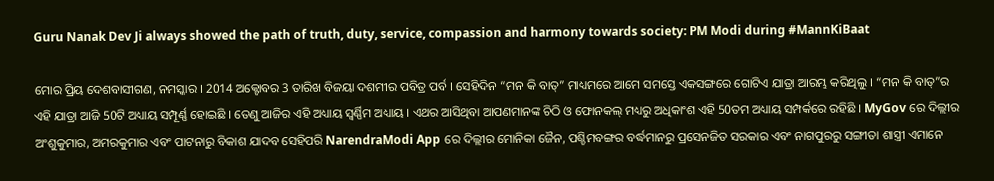Guru Nanak Dev Ji always showed the path of truth, duty, service, compassion and harmony towards society: PM Modi during #MannKiBaat

ମୋର ପ୍ରିୟ ଦେଶବାସୀଗଣ, ନମସ୍କାର । 2014 ଅକ୍ଟୋବର 3 ତାରିଖ ବିଜୟା ଦଶମୀର ପବିତ୍ର ପର୍ବ । ସେହିଦିନ “ମନ କି ବାତ୍” ମାଧ୍ୟମରେ ଆମେ ସମସ୍ତେ ଏକସଙ୍ଗରେ ଗୋଟିଏ ଯାତ୍ରା ଆରମ୍ଭ କରିଥିଲୁ । “ମନ କି ବାତ୍”ର ଏହି ଯାତ୍ରା ଆଜି 50ଟି ଅଧ୍ୟାୟ ସମ୍ପୂର୍ଣ୍ଣ ହୋଇଛି । ତେଣୁ ଆଜିର ଏହି ଅଧ୍ୟାୟ ସ୍ୱର୍ଣ୍ଣିମ ଅଧ୍ୟାୟ । ଏଥର ଆସିଥିବା ଆପଣମାନଙ୍କ ଚିଠି ଓ ଫୋନକଲ୍ ମଧ୍ୟରୁ ଅଧିକାଂଶ ଏହି 50ତମ ଅଧ୍ୟାୟ ସମ୍ପର୍କରେ ରହିଛି । MyGov ରେ ଦିଲ୍ଲୀର ଅଂଶୁକୁମାର, ଅମରକୁମାର ଏବଂ ପାଟନାରୁ ବିକାଶ ଯାଦବ ସେହିପରି NarendraModi App ରେ ଦିଲ୍ଲୀର ମୋନିକା ଜୈନ, ପଶ୍ଚିମବଙ୍ଗର ବର୍ଦ୍ଧମାନରୁ ପ୍ରସେନଜିତ ସରକାର ଏବଂ ନାଗପୁରରୁ ସଙ୍ଗୀତା ଶାସ୍ତ୍ରୀ ଏମାନେ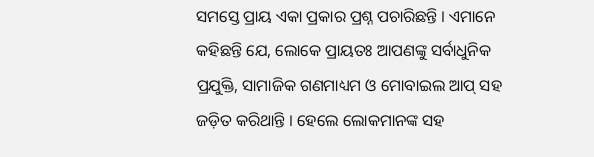ସମସ୍ତେ ପ୍ରାୟ ଏକା ପ୍ରକାର ପ୍ରଶ୍ନ ପଚାରିଛନ୍ତି । ଏମାନେ କହିଛନ୍ତି ଯେ, ଲୋକେ ପ୍ରାୟତଃ ଆପଣଙ୍କୁ ସର୍ବାଧୁନିକ ପ୍ରଯୁକ୍ତି, ସାମାଜିକ ଗଣମାଧ୍ୟମ ଓ ମୋବାଇଲ ଆପ୍ ସହ ଜଡ଼ିତ କରିଥାନ୍ତି । ହେଲେ ଲୋକମାନଙ୍କ ସହ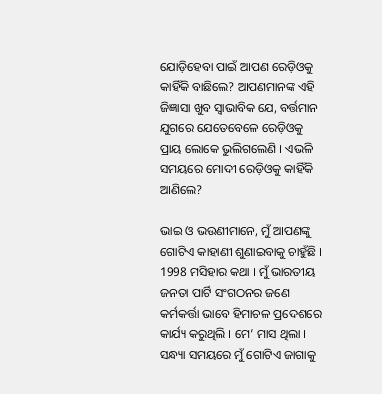ଯୋଡ଼ିହେବା ପାଇଁ ଆପଣ ରେଡ଼ିଓକୁ କାହିଁକି ବାଛିଲେ? ଆପଣମାନଙ୍କ ଏହି ଜିଜ୍ଞାସା ଖୁବ ସ୍ୱାଭାବିକ ଯେ, ବର୍ତ୍ତମାନ ଯୁଗରେ ଯେତେବେଳେ ରେଡ଼ିଓକୁ ପ୍ରାୟ ଲୋକେ ଭୁଲିଗଲେଣି । ଏଭଳି ସମୟରେ ମୋଦୀ ରେଡ଼ିଓକୁ କାହିଁକି ଆଣିଲେ?

ଭାଇ ଓ ଭଉଣୀମାନେ, ମୁଁ ଆପଣଙ୍କୁ ଗୋଟିଏ କାହାଣୀ ଶୁଣାଇବାକୁ ଚାହୁଁଛି । 1998 ମସିହାର କଥା । ମୁଁ ଭାରତୀୟ ଜନତା ପାର୍ଟି ସଂଗଠନର ଜଣେ କର୍ମକର୍ତ୍ତା ଭାବେ ହିମାଚଳ ପ୍ରଦେଶରେ କାର୍ଯ୍ୟ କରୁଥିଲି । ମେ’ ମାସ ଥିଲା । ସନ୍ଧ୍ୟା ସମୟରେ ମୁଁ ଗୋଟିଏ ଜାଗାକୁ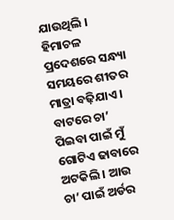ଯାଉଥିଲି । ହିମାଚଳ ପ୍ରଦେଶରେ ସନ୍ଧ୍ୟା ସମୟରେ ଶୀତର ମାତ୍ରା ବଢ଼ିଯାଏ । ବାଟରେ ଚା’ ପିଇବା ପାଇଁ ମୁଁ ଗୋଟିଏ ଢାବାରେ ଅଟକିଲି । ଆଉ ଚା’ ପାଇଁ ଅର୍ଡର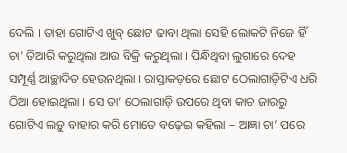ଦେଲି । ତାହା ଗୋଟିଏ ଖୁବ୍ ଛୋଟ ଢାବା ଥିଲା ସେହି ଲୋକଟି ନିଜେ ହିଁ ଚା’ ତିଆରି କରୁଥିଲା ଆଉ ବିକ୍ରି କରୁଥିଲା । ପିନ୍ଧିଥିବା ଲୁଗାରେ ଦେହ ସମ୍ପୂର୍ଣ୍ଣ ଆଚ୍ଛାଦିତ ହେଉନଥିଲା । ରାସ୍ତାକଡ଼ରେ ଛୋଟ ଠେଲାଗାଡ଼ିଟିଏ ଧରି ଠିଆ ହୋଇଥିଲା । ସେ ତା’ ଠେଲାଗାଡ଼ି ଉପରେ ଥିବା କାଚ ଜାରରୁ ଗୋଟିଏ ଲଡ଼ୁ ବାହାର କରି ମୋତେ ବଢ଼େଇ କହିଲା – ଆଜ୍ଞା ଚା’ ପରେ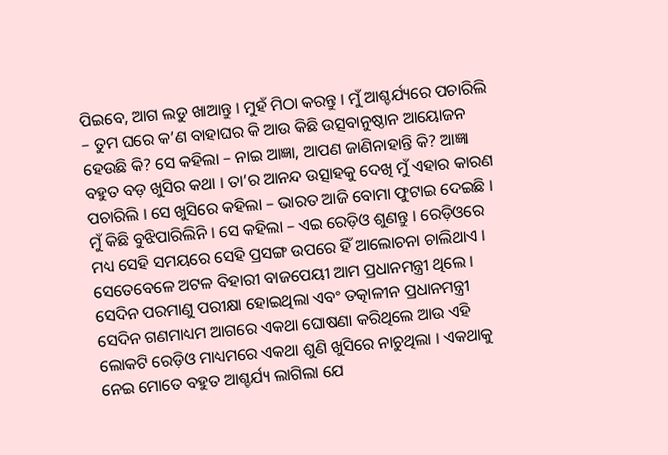ପିଇବେ, ଆଗ ଲଡୁ ଖାଆନ୍ତୁ । ମୁହଁ ମିଠା କରନ୍ତୁ । ମୁଁ ଆଶ୍ଚର୍ଯ୍ୟରେ ପଚାରିଲି – ତୁମ ଘରେ କ’ଣ ବାହାଘର କି ଆଉ କିଛି ଉତ୍ସବାନୁଷ୍ଠାନ ଆୟୋଜନ ହେଉଛି କି? ସେ କହିଲା – ନାଇ ଆଜ୍ଞା, ଆପଣ ଜାଣିନାହାନ୍ତି କି? ଆଜ୍ଞା ବହୁତ ବଡ଼ ଖୁସିର କଥା । ତା’ର ଆନନ୍ଦ ଉତ୍ସାହକୁ ଦେଖି ମୁଁ ଏହାର କାରଣ ପଚାରିଲି । ସେ ଖୁସିରେ କହିଲା – ଭାରତ ଆଜି ବୋମା ଫୁଟାଇ ଦେଇଛି । ମୁଁ କିଛି ବୁଝିପାରିଲିନି । ସେ କହିଲା – ଏଇ ରେଡ଼ିଓ ଶୁଣନ୍ତୁ । ରେଡ଼ିଓରେ ମଧ୍ୟ ସେହି ସମୟରେ ସେହି ପ୍ରସଙ୍ଗ ଉପରେ ହିଁ ଆଲୋଚନା ଚାଲିଥାଏ । ସେତେବେଳେ ଅଟଳ ବିହାରୀ ବାଜପେୟୀ ଆମ ପ୍ରଧାନମନ୍ତ୍ରୀ ଥିଲେ । ସେଦିନ ପରମାଣୁ ପରୀକ୍ଷା ହୋଇଥିଲା ଏବଂ ତତ୍କାଳୀନ ପ୍ରଧାନମନ୍ତ୍ରୀ ସେଦିନ ଗଣମାଧ୍ୟମ ଆଗରେ ଏକଥା ଘୋଷଣା କରିଥିଲେ ଆଉ ଏହି ଲୋକଟି ରେଡ଼ିଓ ମାଧ୍ୟମରେ ଏକଥା ଶୁଣି ଖୁସିରେ ନାଚୁଥିଲା । ଏକଥାକୁ ନେଇ ମୋତେ ବହୁତ ଆଶ୍ଚର୍ଯ୍ୟ ଲାଗିଲା ଯେ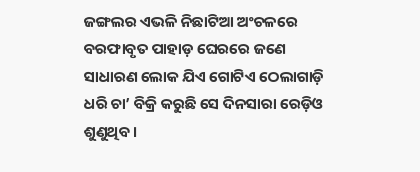ଜଙ୍ଗଲର ଏଭଳି ନିଛାଟିଆ ଅଂଚଳରେ ବରଫାବୃତ ପାହାଡ଼ ଘେରରେ ଜଣେ ସାଧାରଣ ଲୋକ ଯିଏ ଗୋଟିଏ ଠେଲାଗାଡ଼ି ଧରି ଚା’ ବିକ୍ରି କରୁଛି ସେ ଦିନସାରା ରେଡ଼ିଓ ଶୁଣୁଥିବ ।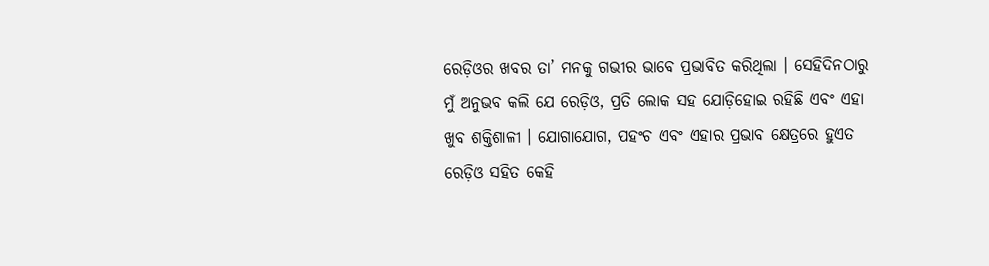ରେଡ଼ିଓର ଖବର ତା’ ମନକୁ ଗଭୀର ଭାବେ ପ୍ରଭାବିତ କରିଥିଲା । ସେହିଦିନଠାରୁ ମୁଁ ଅନୁଭବ କଲି ଯେ ରେଡ଼ିଓ, ପ୍ରତି ଲୋକ ସହ ଯୋଡ଼ିହୋଇ ରହିଛି ଏବଂ ଏହା ଖୁବ ଶକ୍ତିଶାଳୀ । ଯୋଗାଯୋଗ, ପହଂଚ ଏବଂ ଏହାର ପ୍ରଭାବ କ୍ଷେତ୍ରରେ ହୁଏତ ରେଡ଼ିଓ ସହିତ କେହି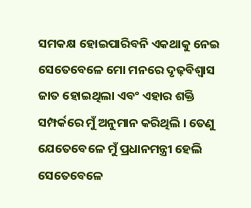ସମକକ୍ଷ ହୋଇପାରିବନି ଏକଥାକୁ ନେଇ ସେତେବେଳେ ମୋ ମନରେ ଦୃଢ଼ବିଶ୍ୱାସ ଜାତ ହୋଇଥିଲା ଏବଂ ଏହାର ଶକ୍ତି ସମ୍ପର୍କରେ ମୁଁ ଅନୁମାନ କରିଥିଲି । ତେଣୁ ଯେତେବେଳେ ମୁଁ ପ୍ରଧାନମନ୍ତ୍ରୀ ହେଲି ସେତେବେଳେ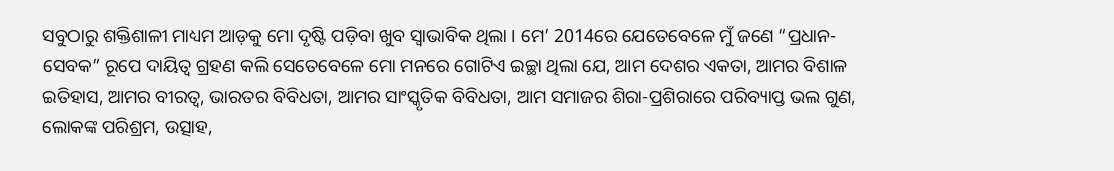ସବୁଠାରୁ ଶକ୍ତିଶାଳୀ ମାଧ୍ୟମ ଆଡ଼କୁ ମୋ ଦୃଷ୍ଟି ପଡ଼ିବା ଖୁବ ସ୍ୱାଭାବିକ ଥିଲା । ମେ’ 2014ରେ ଯେତେବେଳେ ମୁଁ ଜଣେ “ପ୍ରଧାନ-ସେବକ” ରୂପେ ଦାୟିତ୍ୱ ଗ୍ରହଣ କଲି ସେତେବେଳେ ମୋ ମନରେ ଗୋଟିଏ ଇଚ୍ଛା ଥିଲା ଯେ, ଆମ ଦେଶର ଏକତା, ଆମର ବିଶାଳ ଇତିହାସ, ଆମର ବୀରତ୍ୱ, ଭାରତର ବିବିଧତା, ଆମର ସାଂସ୍କୃତିକ ବିବିଧତା, ଆମ ସମାଜର ଶିରା-ପ୍ରଶିରାରେ ପରିବ୍ୟାପ୍ତ ଭଲ ଗୁଣ, ଲୋକଙ୍କ ପରିଶ୍ରମ, ଉତ୍ସାହ,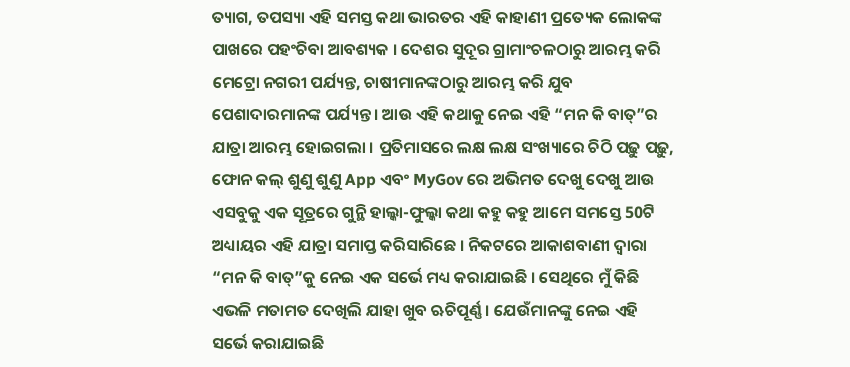ତ୍ୟାଗ, ତପସ୍ୟା ଏହି ସମସ୍ତ କଥା ଭାରତର ଏହି କାହାଣୀ ପ୍ରତ୍ୟେକ ଲୋକଙ୍କ ପାଖରେ ପହଂଚିବା ଆବଶ୍ୟକ । ଦେଶର ସୁଦୂର ଗ୍ରାମାଂଚଳଠାରୁ ଆରମ୍ଭ କରି ମେଟ୍ରୋ ନଗରୀ ପର୍ଯ୍ୟନ୍ତ, ଚାଷୀମାନଙ୍କଠାରୁ ଆରମ୍ଭ କରି ଯୁବ ପେଶାଦାରମାନଙ୍କ ପର୍ଯ୍ୟନ୍ତ । ଆଉ ଏହି କଥାକୁ ନେଇ ଏହି “ମନ କି ବାତ୍”ର ଯାତ୍ରା ଆରମ୍ଭ ହୋଇଗଲା । ପ୍ରତିମାସରେ ଲକ୍ଷ ଲକ୍ଷ ସଂଖ୍ୟାରେ ଚିଠି ପଢ଼ୁ ପଢ଼ୁ, ଫୋନ କଲ୍ ଶୁଣୁ ଶୁଣୁ App ଏବଂ MyGov ରେ ଅଭିମତ ଦେଖୁ ଦେଖୁ ଆଉ ଏସବୁକୁ ଏକ ସୂତ୍ରରେ ଗୁନ୍ଥି ହାଲ୍କା-ଫୁଲ୍କା କଥା କହୁ କହୁ ଆମେ ସମସ୍ତେ 50ଟି ଅଧ୍ୟାୟର ଏହି ଯାତ୍ରା ସମାପ୍ତ କରିସାରିଛେ । ନିକଟରେ ଆକାଶବାଣୀ ଦ୍ୱାରା “ମନ କି ବାତ୍”କୁ ନେଇ ଏକ ସର୍ଭେ ମଧ୍ୟ କରାଯାଇଛି । ସେଥିରେ ମୁଁ କିଛି ଏଭଳି ମତାମତ ଦେଖିଲି ଯାହା ଖୁବ ଋଚିପୂର୍ଣ୍ଣ । ଯେଉଁମାନଙ୍କୁ ନେଇ ଏହି ସର୍ଭେ କରାଯାଇଛି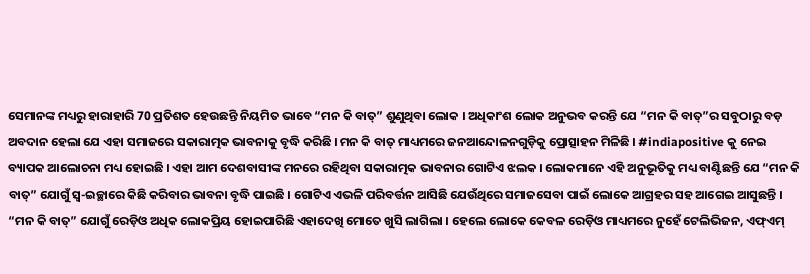ସେମାନଙ୍କ ମଧ୍ୟରୁ ହାରାହାରି 70 ପ୍ରତିଶତ ହେଉଛନ୍ତି ନିୟମିତ ଭାବେ “ମନ କି ବାତ୍” ଶୁଣୁଥିବା ଲୋକ । ଅଧିକାଂଶ ଲୋକ ଅନୁଭବ କରନ୍ତି ଯେ “ମନ କି ବାତ୍”ର ସବୁଠାରୁ ବଡ଼ ଅବଦାନ ହେଲା ଯେ ଏହା ସମାଜରେ ସକାରାତ୍ମକ ଭାବନାକୁ ବୃଦ୍ଧି କରିଛି । ମନ କି ବାତ୍ ମାଧ୍ୟମରେ ଜନଆନ୍ଦୋଳନଗୁଡ଼ିକୁ ପ୍ରୋତ୍ସାହନ ମିଳିଛି । #indiapositive କୁ ନେଇ ବ୍ୟାପକ ଆଲୋଚନା ମଧ୍ୟ ହୋଇଛି । ଏହା ଆମ ଦେଶବାସୀଙ୍କ ମନରେ ରହିଥିବା ସକାରାତ୍ମକ ଭାବନାର ଗୋଟିଏ ଝଲକ । ଲୋକମାନେ ଏହି ଅନୁଭୂତିକୁ ମଧ୍ୟ ବାଣ୍ଟିଛନ୍ତି ଯେ “ମନ କି ବାତ୍” ଯୋଗୁଁ ସ୍ୱ-ଇଚ୍ଛାରେ କିଛି କରିବାର ଭାବନା ବୃଦ୍ଧି ପାଇଛି । ଗୋଟିଏ ଏଭଳି ପରିବର୍ତ୍ତନ ଆସିଛି ଯେଉଁଥିରେ ସମାଜସେବା ପାଇଁ ଲୋକେ ଆଗ୍ରହର ସହ ଆଗେଇ ଆସୁଛନ୍ତି । “ମନ କି ବାତ୍” ଯୋଗୁଁ ରେଡ଼ିଓ ଅଧିକ ଲୋକପ୍ରିୟ ହୋଇପାରିଛି ଏହାଦେଖି ମୋତେ ଖୁସି ଲାଗିଲା । ହେଲେ ଲୋକେ କେବଳ ରେଡ଼ିଓ ମାଧ୍ୟମରେ ନୁହେଁ ଟେଲିଭିଜନ, ଏଫ୍ଏମ୍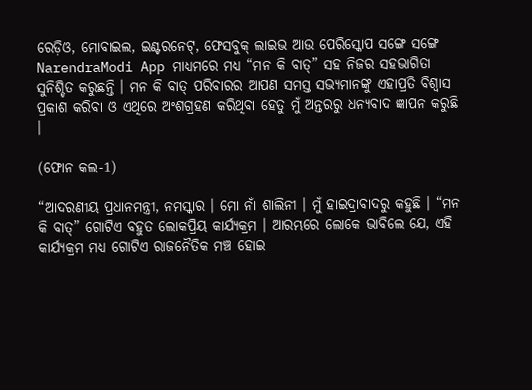ରେଡ଼ିଓ, ମୋବାଇଲ, ଇଣ୍ଟରନେଟ୍, ଫେସବୁକ୍ ଲାଇଭ ଆଉ ପେରିସ୍କୋପ ସଙ୍ଗେ ସଙ୍ଗେ NarendraModi App ମାଧ୍ୟମରେ ମଧ୍ୟ “ମନ କି ବାତ୍” ସହ ନିଜର ସହଭାଗିତା ସୁନିଶ୍ଚିତ କରୁଛନ୍ତି । ମନ କି ବାତ୍ ପରିବାରର ଆପଣ ସମସ୍ତ ସଭ୍ୟମାନଙ୍କୁ ଏହାପ୍ରତି ବିଶ୍ୱାସ ପ୍ରକାଶ କରିବା ଓ ଏଥିରେ ଅଂଶଗ୍ରହଣ କରିଥିବା ହେତୁ ମୁଁ ଅନ୍ତରରୁ ଧନ୍ୟବାଦ ଜ୍ଞାପନ କରୁଛି ।

(ଫୋନ କଲ-1)

“ଆଦରଣୀୟ ପ୍ରଧାନମନ୍ତ୍ରୀ, ନମସ୍କାର । ମୋ ନାଁ ଶାଲିନୀ । ମୁଁ ହାଇଦ୍ରାବାଦରୁ କହୁଛି । “ମନ କି ବାତ୍” ଗୋଟିଏ ବହୁତ ଲୋକପ୍ରିୟ କାର୍ଯ୍ୟକ୍ରମ । ଆରମ୍ଭରେ ଲୋକେ ଭାବିଲେ ଯେ, ଏହି କାର୍ଯ୍ୟକ୍ରମ ମଧ୍ୟ ଗୋଟିଏ ରାଜନୈତିକ ମଞ୍ଚ ହୋଇ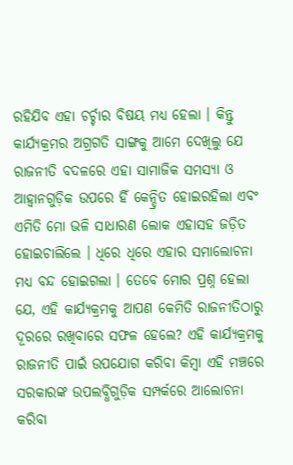ରହିଯିବ ଏହା ଚର୍ଚ୍ଚାର ବିଷୟ ମଧ୍ୟ ହେଲା । କିନ୍ତୁ କାର୍ଯ୍ୟକ୍ରମର ଅଗ୍ରଗତି ସାଙ୍ଗକୁ ଆମେ ଦେଖିଲୁ ଯେ ରାଜନୀତି ବଦଳରେ ଏହା ସାମାଜିକ ସମସ୍ୟା ଓ ଆହ୍ୱାନଗୁଡ଼ିକ ଉପରେ ହିଁ କେନ୍ଦ୍ରିତ ହୋଇରହିଲା ଏବଂ ଏମିତି ମୋ ଭଳି ସାଧାରଣ ଲୋକ ଏହାସହ ଜଡ଼ିତ ହୋଇଚାଲିଲେ । ଧିରେ ଧିରେ ଏହାର ସମାଲୋଚନା ମଧ୍ୟ ବନ୍ଦ ହୋଇଗଲା । ତେବେ ମୋର ପ୍ରଶ୍ନ ହେଲା ଯେ, ଏହି କାର୍ଯ୍ୟକ୍ରମକୁ ଆପଣ କେମିତି ରାଜନୀତିଠାରୁ ଦୂରରେ ରଖିବାରେ ସଫଳ ହେଲେ? ଏହି କାର୍ଯ୍ୟକ୍ରମକୁ ରାଜନୀତି ପାଇଁ ଉପଯୋଗ କରିବା କିମ୍ବା ଏହି ମଞ୍ଚରେ ସରକାରଙ୍କ ଉପଲବ୍ଧିଗୁଡ଼ିକ ସମ୍ପର୍କରେ ଆଲୋଚନା କରିବା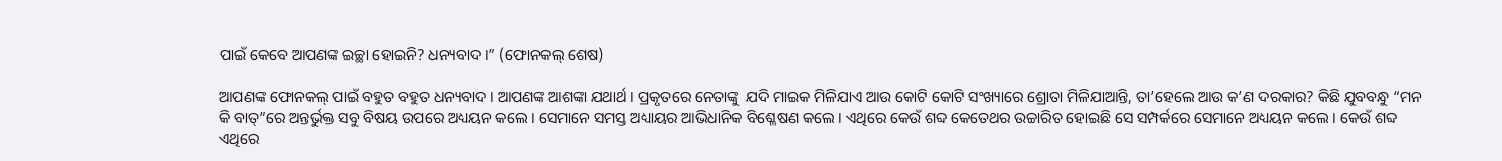ପାଇଁ କେବେ ଆପଣଙ୍କ ଇଚ୍ଛା ହୋଇନି? ଧନ୍ୟବାଦ ।” (ଫୋନକଲ୍ ଶେଷ)

ଆପଣଙ୍କ ଫୋନକଲ୍ ପାଇଁ ବହୁତ ବହୁତ ଧନ୍ୟବାଦ । ଆପଣଙ୍କ ଆଶଙ୍କା ଯଥାର୍ଥ । ପ୍ରକୃତରେ ନେତାଙ୍କୁ  ଯଦି ମାଇକ ମିଳିଯାଏ ଆଉ କୋଟି କୋଟି ସଂଖ୍ୟାରେ ଶ୍ରୋତା ମିଳିଯାଆନ୍ତି, ତା’ହେଲେ ଆଉ କ’ଣ ଦରକାର? କିଛି ଯୁବବନ୍ଧୁ “ମନ କି ବାତ୍”ରେ ଅନ୍ତର୍ଭୁକ୍ତ ସବୁ ବିଷୟ ଉପରେ ଅଧ୍ୟୟନ କଲେ । ସେମାନେ ସମସ୍ତ ଅଧ୍ୟାୟର ଆଭିଧାନିକ ବିଶ୍ଳେଷଣ କଲେ । ଏଥିରେ କେଉଁ ଶବ୍ଦ କେତେଥର ଉଚ୍ଚାରିତ ହୋଇଛି ସେ ସମ୍ପର୍କରେ ସେମାନେ ଅଧ୍ୟୟନ କଲେ । କେଉଁ ଶବ୍ଦ ଏଥିରେ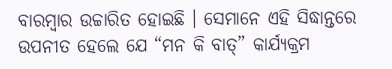ବାରମ୍ବାର ଉଚ୍ଚାରିତ ହୋଇଛି । ସେମାନେ ଏହି ସିଦ୍ଧାନ୍ତରେ ଉପନୀତ ହେଲେ ଯେ “ମନ କି ବାତ୍” କାର୍ଯ୍ୟକ୍ରମ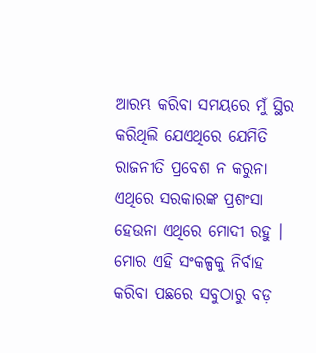ଆରମ୍ଭ କରିବା ସମୟରେ ମୁଁ ସ୍ଥିର କରିଥିଲି ଯେଏଥିରେ ଯେମିତି ରାଜନୀତି ପ୍ରବେଶ ନ କରୁନା ଏଥିରେ ସରକାରଙ୍କ ପ୍ରଶଂସା ହେଉନା ଏଥିରେ ମୋଦୀ ରହୁ । ମୋର ଏହି ସଂକଳ୍ପକୁ ନିର୍ବାହ କରିବା ପଛରେ ସବୁଠାରୁ ବଡ଼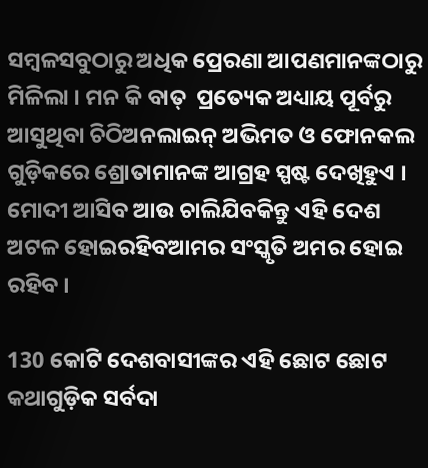ସମ୍ବଳସବୁଠାରୁ ଅଧିକ ପ୍ରେରଣା ଆପଣମାନଙ୍କଠାରୁ ମିଳିଲା । ମନ କି ବାତ୍  ପ୍ରତ୍ୟେକ ଅଧ୍ୟାୟ ପୂର୍ବରୁ ଆସୁଥିବା ଚିଠିଅନଲାଇନ୍ ଅଭିମତ ଓ ଫୋନକଲ ଗୁଡ଼ିକରେ ଶ୍ରୋତାମାନଙ୍କ ଆଗ୍ରହ ସ୍ପଷ୍ଟ ଦେଖିହୁଏ । ମୋଦୀ ଆସିବ ଆଉ ଚାଲିଯିବକିନ୍ତୁ ଏହି ଦେଶ ଅଟଳ ହୋଇରହିବଆମର ସଂସ୍କୃତି ଅମର ହୋଇ ରହିବ ।

130 କୋଟି ଦେଶବାସୀଙ୍କର ଏହି ଛୋଟ ଛୋଟ କଥାଗୁଡ଼ିକ ସର୍ବଦା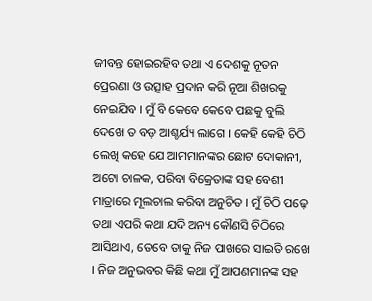ଜୀବନ୍ତ ହୋଇରହିବ ତଥା ଏ ଦେଶକୁ ନୂତନ ପ୍ରେରଣା ଓ ଉତ୍ସାହ ପ୍ରଦାନ କରି ନୂଆ ଶିଖରକୁ ନେଇଯିବ । ମୁଁ ବି କେବେ କେବେ ପଛକୁ ବୁଲି ଦେଖେ ତ ବଡ଼ ଆଶ୍ଚର୍ଯ୍ୟ ଲାଗେ । କେହି କେହି ଚିଠି ଲେଖି କହେ ଯେ ଆମମାନଙ୍କର ଛୋଟ ଦୋକାନୀ, ଅଟୋ ଚାଳକ, ପରିବା ବିକ୍ରେତାଙ୍କ ସହ ବେଶୀ ମାତ୍ରାରେ ମୂଲଚାଲ କରିବା ଅନୁଚିତ । ମୁଁ ଚିଠି ପଢ଼େ ତଥା ଏପରି କଥା ଯଦି ଅନ୍ୟ କୌଣସି ଚିଠିରେ ଆସିଥାଏ, ତେବେ ତାକୁ ନିଜ ପାଖରେ ସାଇତି ରଖେ । ନିଜ ଅନୁଭବର କିଛି କଥା ମୁଁ ଆପଣମାନଙ୍କ ସହ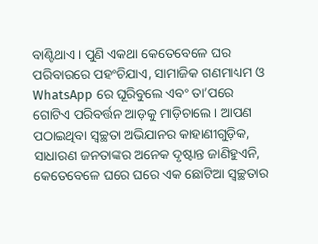ବାଣ୍ଟିଥାଏ । ପୁଣି ଏକଥା କେତେବେଳେ ଘର ପରିବାରରେ ପହଂଚିଯାଏ, ସାମାଜିକ ଗଣମାଧ୍ୟମ ଓ WhatsApp ରେ ଘୂରିବୁଲେ ଏବଂ ତା’ପରେ ଗୋଟିଏ ପରିବର୍ତ୍ତନ ଆଡ଼କୁ ମାଡ଼ିଚାଲେ । ଆପଣ ପଠାଇଥିବା ସ୍ୱଚ୍ଛତା ଅଭିଯାନର କାହାଣୀଗୁଡ଼ିକ, ସାଧାରଣ ଜନତାଙ୍କର ଅନେକ ଦୃଷ୍ଟାନ୍ତ ଜାଣିହୁଏନି, କେତେବେଳେ ଘରେ ଘରେ ଏକ ଛୋଟିଆ ସ୍ୱଚ୍ଛତାର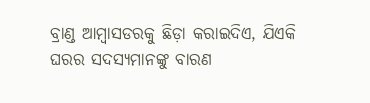ବ୍ରାଣ୍ଡ ଆମ୍ବାସଡରକୁ ଛିଡ଼ା କରାଇଦିଏ, ଯିଏକି ଘରର ସଦସ୍ୟମାନଙ୍କୁ ବାରଣ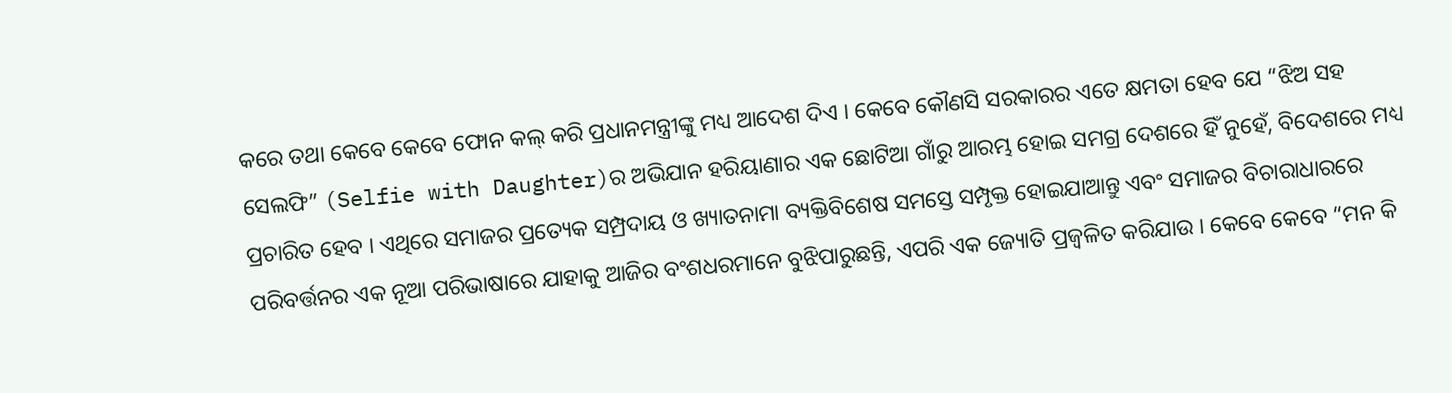କରେ ତଥା କେବେ କେବେ ଫୋନ କଲ୍ କରି ପ୍ରଧାନମନ୍ତ୍ରୀଙ୍କୁ ମଧ୍ୟ ଆଦେଶ ଦିଏ । କେବେ କୌଣସି ସରକାରର ଏତେ କ୍ଷମତା ହେବ ଯେ “ଝିଅ ସହ ସେଲଫି” (Selfie with Daughter)ର ଅଭିଯାନ ହରିୟାଣାର ଏକ ଛୋଟିଆ ଗାଁରୁ ଆରମ୍ଭ ହୋଇ ସମଗ୍ର ଦେଶରେ ହିଁ ନୁହେଁ, ବିଦେଶରେ ମଧ୍ୟ ପ୍ରଚାରିତ ହେବ । ଏଥିରେ ସମାଜର ପ୍ରତ୍ୟେକ ସମ୍ପ୍ରଦାୟ ଓ ଖ୍ୟାତନାମା ବ୍ୟକ୍ତିବିଶେଷ ସମସ୍ତେ ସମ୍ପୃକ୍ତ ହୋଇଯାଆନ୍ତୁ ଏବଂ ସମାଜର ବିଚାରାଧାରରେ ପରିବର୍ତ୍ତନର ଏକ ନୂଆ ପରିଭାଷାରେ ଯାହାକୁ ଆଜିର ବଂଶଧରମାନେ ବୁଝିପାରୁଛନ୍ତି, ଏପରି ଏକ ଜ୍ୟୋତି ପ୍ରଜ୍ୱଳିତ କରିଯାଉ । କେବେ କେବେ “ମନ କି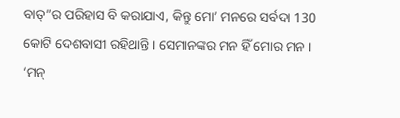ବାତ୍”ର ପରିହାସ ବି କରାଯାଏ, କିନ୍ତୁ ମୋ’ ମନରେ ସର୍ବଦା 130 କୋଟି ଦେଶବାସୀ ରହିଥାନ୍ତି । ସେମାନଙ୍କର ମନ ହିଁ ମୋର ମନ । ‘ମନ୍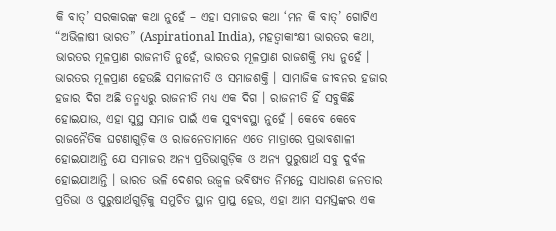କି ବାତ୍’ ସରକାରଙ୍କ କଥା ନୁହେଁ – ଏହା ସମାଜର କଥା ‘ମନ କି ବାତ୍’ ଗୋଟିଏ “ଅଭିଳାଷୀ ଭାରତ” (Aspirational India), ମହତ୍ୱାକାଂକ୍ଷୀ ଭାରତର କଥା, ଭାରତର ମୂଳପ୍ରାଣ ରାଜନୀତି ନୁହେଁ, ଭାରତର ମୂଳପ୍ରାଣ ରାଜଶକ୍ତି ମଧ୍ୟ ନୁହେଁ । ଭାରତର ମୂଳପ୍ରାଣ ହେଉଛି ସମାଜନୀତି ଓ ସମାଜଶକ୍ତି । ସାମାଜିକ ଜୀବନର ହଜାର ହଜାର ଦିଗ ଅଛି ତନ୍ମଧ୍ୟରୁ ରାଜନୀତି ମଧ୍ୟ ଏକ ଦିଗ । ରାଜନୀତି ହିଁ ସବୁକିଛି ହୋଇଯାଉ, ଏହା ସୁସ୍ଥ ସମାଜ ପାଇଁ ଏକ ସୁବ୍ୟବସ୍ଥା ନୁହେଁ । କେବେ କେବେ ରାଜନୈତିକ ଘଟଣାଗୁଡ଼ିକ ଓ ରାଜନେତାମାନେ ଏତେ ମାତ୍ରାରେ ପ୍ରଭାବଶାଳୀ ହୋଇଯାଆନ୍ତି ଯେ ସମାଜର ଅନ୍ୟ ପ୍ରତିଭାଗୁଡ଼ିକ ଓ ଅନ୍ୟ ପୁରୁଷାର୍ଥ ସବୁ ଦୁର୍ବଳ ହୋଇଯାଆନ୍ତି । ଭାରତ ଭଳି ଦେଶର ଉଜ୍ୱଳ ଭବିଷ୍ୟତ ନିମନ୍ତେ ସାଧାରଣ ଜନତାର ପ୍ରତିଭା ଓ ପୁରୁଷାର୍ଥଗୁଡ଼ିକୁ ସମୁଚିତ ସ୍ଥାନ ପ୍ରାପ୍ତ ହେଉ, ଏହା ଆମ ସମସ୍ତଙ୍କର ଏକ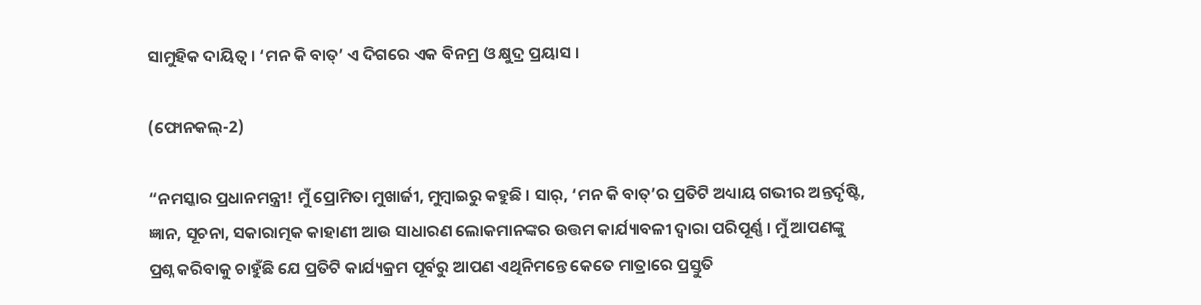ସାମୁହିକ ଦାୟିତ୍ୱ । ‘ମନ କି ବାତ୍’ ଏ ଦିଗରେ ଏକ ବିନମ୍ର ଓ କ୍ଷୁଦ୍ର ପ୍ରୟାସ ।

(ଫୋନକଲ୍-2)

“ନମସ୍କାର ପ୍ରଧାନମନ୍ତ୍ରୀ! ମୁଁ ପ୍ରୋମିତା ମୁଖାର୍ଜୀ, ମୁମ୍ବାଇରୁ କହୁଛି । ସାର୍, ‘ମନ କି ବାତ୍’ର ପ୍ରତିଟି ଅଧ୍ୟାୟ ଗଭୀର ଅନ୍ତର୍ଦୃଷ୍ଟି, ଜ୍ଞାନ, ସୂଚନା, ସକାରାତ୍ମକ କାହାଣୀ ଆଉ ସାଧାରଣ ଲୋକମାନଙ୍କର ଉତ୍ତମ କାର୍ଯ୍ୟାବଳୀ ଦ୍ୱାରା ପରିପୂର୍ଣ୍ଣ । ମୁଁ ଆପଣଙ୍କୁ ପ୍ରଶ୍ନ କରିବାକୁ ଚାହୁଁଛି ଯେ ପ୍ରତିଟି କାର୍ଯ୍ୟକ୍ରମ ପୂର୍ବରୁ ଆପଣ ଏଥିନିମନ୍ତେ କେତେ ମାତ୍ରାରେ ପ୍ରସ୍ତୁତି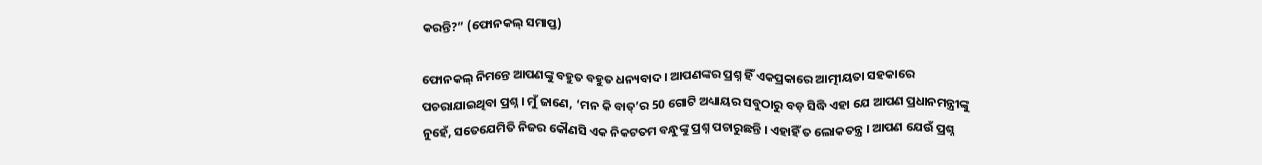କରନ୍ତି?” (ଫୋନକଲ୍ ସମାପ୍ତ)

ଫୋନକଲ୍ ନିମନ୍ତେ ଆପଣଙ୍କୁ ବହୁତ ବହୁତ ଧନ୍ୟବାଦ । ଆପଣଙ୍କର ପ୍ରଶ୍ନ ହିଁ ଏକପ୍ରକାରେ ଆତ୍ମୀୟତା ସହକାରେ ପଚରାଯାଇଥିବା ପ୍ରଶ୍ନ । ମୁଁ ଜାଣେ, ‘ମନ କି ବାତ୍’ର 50 ଗୋଟି ଅଧ୍ୟାୟର ସବୁଠାରୁ ବଡ଼ ସିଦ୍ଧି ଏହା ଯେ ଆପଣ ପ୍ରଧାନମନ୍ତ୍ରୀଙ୍କୁ ନୁହେଁ, ସତେଯେମିତି ନିଜର କୌଣସି ଏକ ନିକଟତମ ବନ୍ଧୁଙ୍କୁ ପ୍ରଶ୍ନ ପଚାରୁଛନ୍ତି । ଏହାହିଁ ତ ଲୋକତନ୍ତ୍ର । ଆପଣ ଯେଉଁ ପ୍ରଶ୍ନ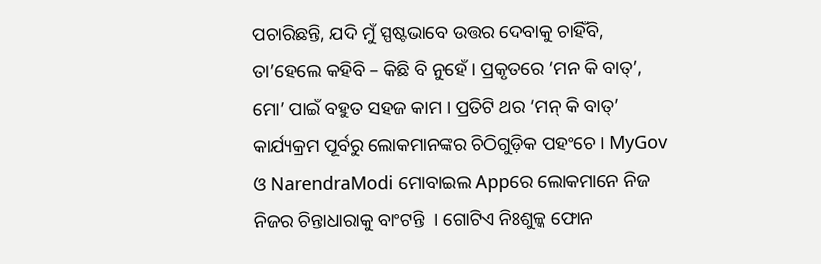ପଚାରିଛନ୍ତି, ଯଦି ମୁଁ ସ୍ପଷ୍ଟଭାବେ ଉତ୍ତର ଦେବାକୁ ଚାହିଁବି, ତା’ହେଲେ କହିବି – କିଛି ବି ନୁହେଁ । ପ୍ରକୃତରେ ‘ମନ କି ବାତ୍’, ମୋ’ ପାଇଁ ବହୁତ ସହଜ କାମ । ପ୍ରତିଟି ଥର ‘ମନ୍ କି ବାତ୍’ କାର୍ଯ୍ୟକ୍ରମ ପୂର୍ବରୁ ଲୋକମାନଙ୍କର ଚିଠିଗୁଡ଼ିକ ପହଂଚେ । MyGov ଓ NarendraModi ମୋବାଇଲ Appରେ ଲୋକମାନେ ନିଜ ନିଜର ଚିନ୍ତାଧାରାକୁ ବାଂଟନ୍ତି  । ଗୋଟିଏ ନିଃଶୁଳ୍କ ଫୋନ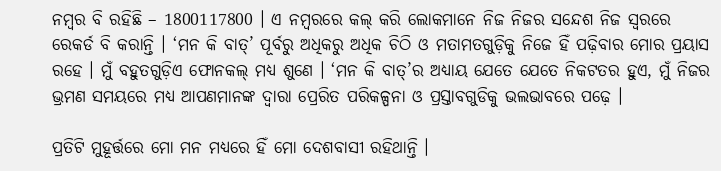ନମ୍ବର ବି ରହିଛି – 1800117800 । ଏ ନମ୍ବରରେ କଲ୍ କରି ଲୋକମାନେ ନିଜ ନିଜର ସନ୍ଦେଶ ନିଜ ସ୍ୱରରେ ରେକର୍ଡ ବି କରାନ୍ତି । ‘ମନ କି ବାତ୍’ ପୂର୍ବରୁ ଅଧିକରୁ ଅଧିକ ଚିଠି ଓ ମତାମତଗୁଡ଼ିକୁ ନିଜେ ହିଁ ପଢ଼ିବାର ମୋର ପ୍ରୟାସ ରହେ । ମୁଁ ବହୁତଗୁଡ଼ିଏ ଫୋନକଲ୍ ମଧ୍ୟ ଶୁଣେ । ‘ମନ କି ବାତ୍’ର ଅଧ୍ୟାୟ ଯେତେ ଯେତେ ନିକଟତର ହୁଏ, ମୁଁ ନିଜର ଭ୍ରମଣ ସମୟରେ ମଧ୍ୟ ଆପଣମାନଙ୍କ ଦ୍ୱାରା ପ୍ରେରିତ ପରିକଳ୍ପନା ଓ ପ୍ରସ୍ତାବଗୁଡିକୁ ଭଲଭାବରେ ପଢ଼େ ।

ପ୍ରତିଟି ମୁହୂର୍ତ୍ତରେ ମୋ ମନ ମଧ୍ୟରେ ହିଁ ମୋ ଦେଶବାସୀ ରହିଥାନ୍ତି ।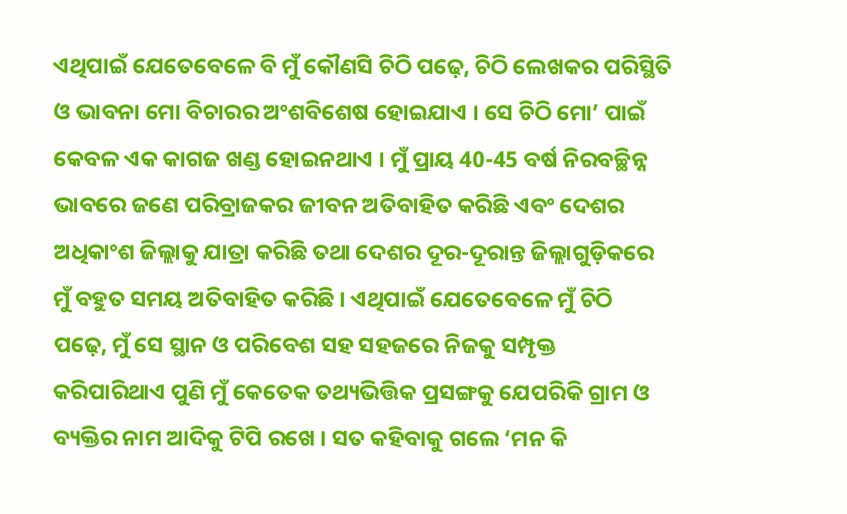ଏଥିପାଇଁ ଯେତେବେଳେ ବି ମୁଁ କୌଣସି ଚିଠି ପଢ଼େ, ଚିଠି ଲେଖକର ପରିସ୍ଥିତି ଓ ଭାବନା ମୋ ବିଚାରର ଅଂଶବିଶେଷ ହୋଇଯାଏ । ସେ ଚିଠି ମୋ’ ପାଇଁ କେବଳ ଏକ କାଗଜ ଖଣ୍ଡ ହୋଇନଥାଏ । ମୁଁ ପ୍ରାୟ 40-45 ବର୍ଷ ନିରବଚ୍ଛିନ୍ନ ଭାବରେ ଜଣେ ପରିବ୍ରାଜକର ଜୀବନ ଅତିବାହିତ କରିଛି ଏବଂ ଦେଶର ଅଧିକାଂଶ ଜିଲ୍ଲାକୁ ଯାତ୍ରା କରିଛି ତଥା ଦେଶର ଦୂର-ଦୂରାନ୍ତ ଜିଲ୍ଲାଗୁଡ଼ିକରେ ମୁଁ ବହୁତ ସମୟ ଅତିବାହିତ କରିଛି । ଏଥିପାଇଁ ଯେତେବେଳେ ମୁଁ ଚିଠି ପଢ଼େ, ମୁଁ ସେ ସ୍ଥାନ ଓ ପରିବେଶ ସହ ସହଜରେ ନିଜକୁ ସମ୍ପୃକ୍ତ କରିପାରିଥାଏ ପୁଣି ମୁଁ କେତେକ ତଥ୍ୟଭିତ୍ତିକ ପ୍ରସଙ୍ଗକୁ ଯେପରିକି ଗ୍ରାମ ଓ ବ୍ୟକ୍ତିର ନାମ ଆଦିକୁ ଟିପି ରଖେ । ସତ କହିବାକୁ ଗଲେ ‘ମନ କି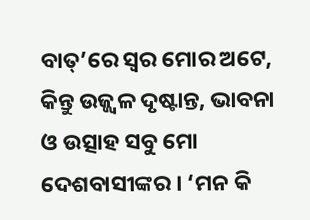ବାତ୍’ରେ ସ୍ୱର ମୋର ଅଟେ, କିନ୍ତୁ ଉଜ୍ଜ୍ଵଳ ଦୃଷ୍ଟାନ୍ତ, ଭାବନା ଓ ଉତ୍ସାହ ସବୁ ମୋ ଦେଶବାସୀଙ୍କର । ‘ମନ କି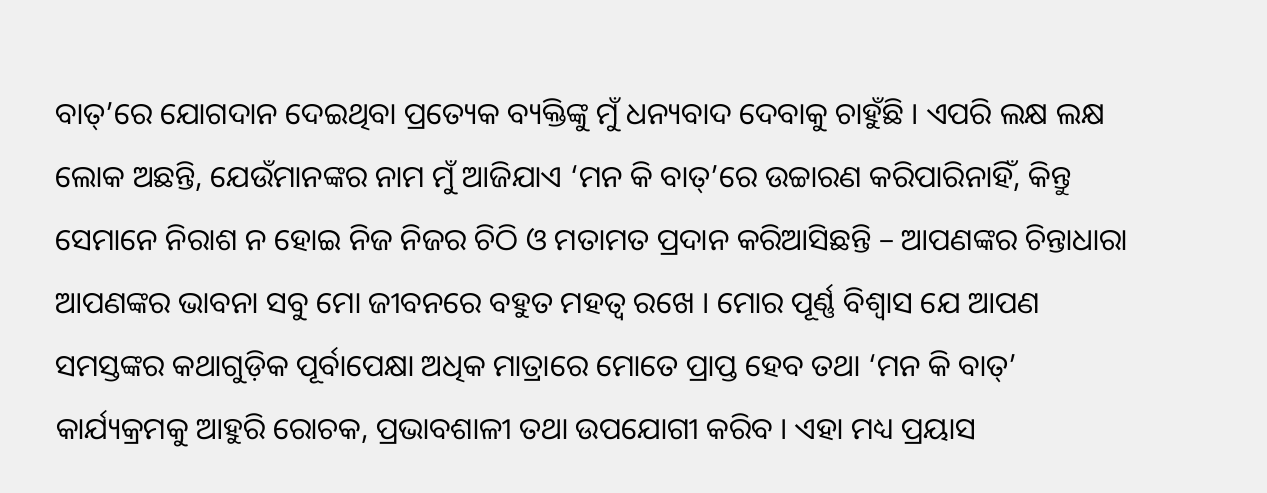ବାତ୍’ରେ ଯୋଗଦାନ ଦେଇଥିବା ପ୍ରତ୍ୟେକ ବ୍ୟକ୍ତିଙ୍କୁ ମୁଁ ଧନ୍ୟବାଦ ଦେବାକୁ ଚାହୁଁଛି । ଏପରି ଲକ୍ଷ ଲକ୍ଷ ଲୋକ ଅଛନ୍ତି, ଯେଉଁମାନଙ୍କର ନାମ ମୁଁ ଆଜିଯାଏ ‘ମନ କି ବାତ୍’ରେ ଉଚ୍ଚାରଣ କରିପାରିନାହିଁ, କିନ୍ତୁ ସେମାନେ ନିରାଶ ନ ହୋଇ ନିଜ ନିଜର ଚିଠି ଓ ମତାମତ ପ୍ରଦାନ କରିଆସିଛନ୍ତି – ଆପଣଙ୍କର ଚିନ୍ତାଧାରା ଆପଣଙ୍କର ଭାବନା ସବୁ ମୋ ଜୀବନରେ ବହୁତ ମହତ୍ୱ ରଖେ । ମୋର ପୂର୍ଣ୍ଣ ବିଶ୍ୱାସ ଯେ ଆପଣ ସମସ୍ତଙ୍କର କଥାଗୁଡ଼ିକ ପୂର୍ବାପେକ୍ଷା ଅଧିକ ମାତ୍ରାରେ ମୋତେ ପ୍ରାପ୍ତ ହେବ ତଥା ‘ମନ କି ବାତ୍’ କାର୍ଯ୍ୟକ୍ରମକୁ ଆହୁରି ରୋଚକ, ପ୍ରଭାବଶାଳୀ ତଥା ଉପଯୋଗୀ କରିବ । ଏହା ମଧ୍ୟ ପ୍ରୟାସ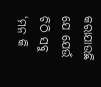କରାଯାଉଛି ଯେ ଯେଉଁ ଚିଠି ସବୁ ‘ମନ କି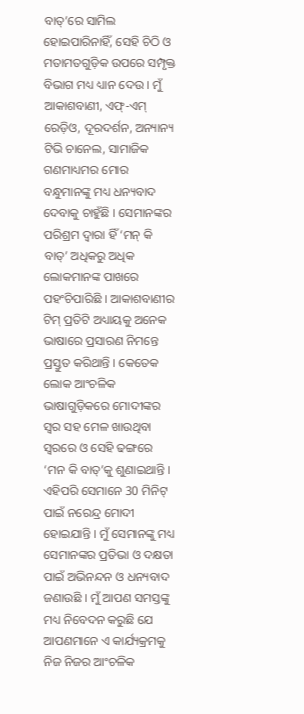ବାତ୍’ରେ ସାମିଲ ହୋଇପାରିନାହିଁ, ସେହି ଚିଠି ଓ ମତାମତଗୁଡ଼ିକ ଉପରେ ସମ୍ପୃକ୍ତ ବିଭାଗ ମଧ୍ୟ ଧ୍ୟାନ ଦେଉ । ମୁଁ ଆକାଶବାଣୀ, ଏଫ୍-ଏମ୍ ରେଡ଼ିଓ, ଦୂରଦର୍ଶନ, ଅନ୍ୟାନ୍ୟ ଟିଭି ଚାନେଲ, ସାମାଜିକ ଗଣମାଧ୍ୟମର ମୋର ବନ୍ଧୁମାନଙ୍କୁ ମଧ୍ୟ ଧନ୍ୟବାଦ ଦେବାକୁ ଚାହୁଁଛି । ସେମାନଙ୍କର ପରିଶ୍ରମ ଦ୍ୱାରା ହିଁ ‘ମନ୍ କି ବାତ୍’ ଅଧିକରୁ ଅଧିକ ଲୋକମାନଙ୍କ ପାଖରେ ପହଂଚିପାରିଛି । ଆକାଶବାଣୀର ଟିମ୍ ପ୍ରତିଟି ଅଧ୍ୟାୟକୁ ଅନେକ ଭାଷାରେ ପ୍ରସାରଣ ନିମନ୍ତେ ପ୍ରସ୍ତୁତ କରିଥାନ୍ତି । କେତେକ ଲୋକ ଆଂଚଳିକ ଭାଷାଗୁଡ଼ିକରେ ମୋଦୀଙ୍କର ସ୍ୱର ସହ ମେଳ ଖାଉଥିବା ସ୍ୱରରେ ଓ ସେହି ଢଙ୍ଗରେ ‘ମନ କି ବାତ୍’କୁ ଶୁଣାଇଥାନ୍ତି । ଏହିପରି ସେମାନେ 30 ମିନିଟ୍ ପାଇଁ ନରେନ୍ଦ୍ର ମୋଦୀ ହୋଇଯାନ୍ତି । ମୁଁ ସେମାନଙ୍କୁ ମଧ୍ୟ ସେମାନଙ୍କର ପ୍ରତିଭା ଓ ଦକ୍ଷତା ପାଇଁ ଅଭିନନ୍ଦନ ଓ ଧନ୍ୟବାଦ ଜଣାଉଛି । ମୁଁ ଆପଣ ସମସ୍ତଙ୍କୁ ମଧ୍ୟ ନିବେଦନ କରୁଛି ଯେ ଆପଣମାନେ ଏ କାର୍ଯ୍ୟକ୍ରମକୁ ନିଜ ନିଜର ଆଂଚଳିକ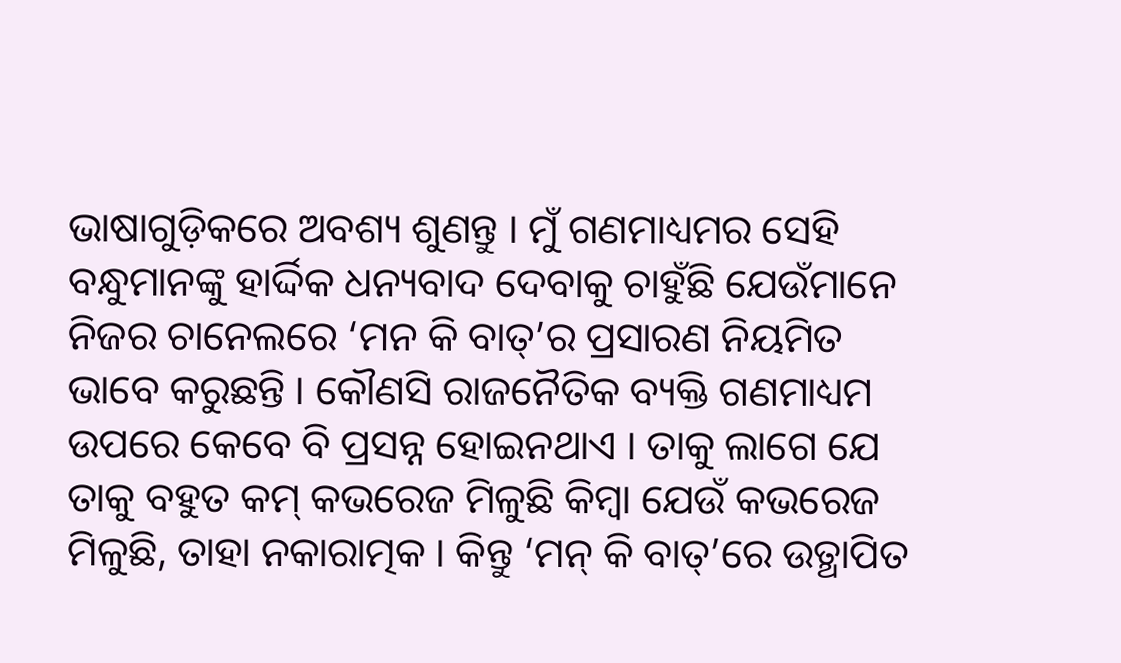ଭାଷାଗୁଡ଼ିକରେ ଅବଶ୍ୟ ଶୁଣନ୍ତୁ । ମୁଁ ଗଣମାଧ୍ୟମର ସେହି ବନ୍ଧୁମାନଙ୍କୁ ହାର୍ଦ୍ଦିକ ଧନ୍ୟବାଦ ଦେବାକୁ ଚାହୁଁଛି ଯେଉଁମାନେ ନିଜର ଚାନେଲରେ ‘ମନ କି ବାତ୍’ର ପ୍ରସାରଣ ନିୟମିତ ଭାବେ କରୁଛନ୍ତି । କୌଣସି ରାଜନୈତିକ ବ୍ୟକ୍ତି ଗଣମାଧ୍ୟମ ଉପରେ କେବେ ବି ପ୍ରସନ୍ନ ହୋଇନଥାଏ । ତାକୁ ଲାଗେ ଯେ ତାକୁ ବହୁତ କମ୍ କଭରେଜ ମିଳୁଛି କିମ୍ବା ଯେଉଁ କଭରେଜ ମିଳୁଛି, ତାହା ନକାରାତ୍ମକ । କିନ୍ତୁ ‘ମନ୍ କି ବାତ୍’ରେ ଉତ୍ଥାପିତ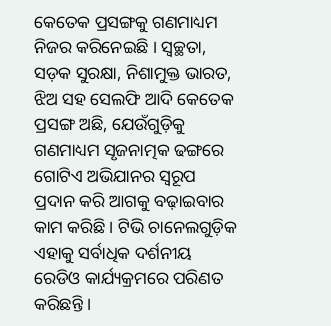କେତେକ ପ୍ରସଙ୍ଗକୁ ଗଣମାଧ୍ୟମ ନିଜର କରିନେଇଛି । ସ୍ୱଚ୍ଛତା, ସଡ଼କ ସୁରକ୍ଷା, ନିଶାମୁକ୍ତ ଭାରତ, ଝିଅ ସହ ସେଲଫି ଆଦି କେତେକ ପ୍ରସଙ୍ଗ ଅଛି, ଯେଉଁଗୁଡ଼ିକୁ ଗଣମାଧ୍ୟମ ସୃଜନାତ୍ମକ ଢଙ୍ଗରେ ଗୋଟିଏ ଅଭିଯାନର ସ୍ୱରୂପ ପ୍ରଦାନ କରି ଆଗକୁ ବଢ଼ାଇବାର କାମ କରିଛି । ଟିଭି ଚାନେଲଗୁଡ଼ିକ ଏହାକୁ ସର୍ବାଧିକ ଦର୍ଶନୀୟ ରେଡିଓ କାର୍ଯ୍ୟକ୍ରମରେ ପରିଣତ କରିଛନ୍ତି ।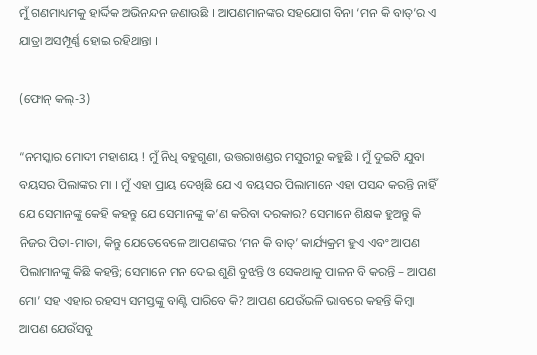ମୁଁ ଗଣମାଧ୍ୟମକୁ ହାର୍ଦ୍ଦିକ ଅଭିନନ୍ଦନ ଜଣାଉଛି । ଆପଣମାନଙ୍କର ସହଯୋଗ ବିନା ‘ମନ କି ବାତ୍’ର ଏ ଯାତ୍ରା ଅସମ୍ପୂର୍ଣ୍ଣ ହୋଇ ରହିଥାନ୍ତା ।

(ଫୋନ୍ କଲ୍-3)

“ନମସ୍କାର ମୋଦୀ ମହାଶୟ ! ମୁଁ ନିଧି ବହୁଗୁଣା, ଉତ୍ତରାଖଣ୍ଡର ମସୁରୀରୁ କହୁଛି । ମୁଁ ଦୁଇଟି ଯୁବା ବୟସର ପିଲାଙ୍କର ମା । ମୁଁ ଏହା ପ୍ରାୟ ଦେଖିଛି ଯେ ଏ ବୟସର ପିଲାମାନେ ଏହା ପସନ୍ଦ କରନ୍ତି ନାହିଁ ଯେ ସେମାନଙ୍କୁ କେହି କହନ୍ତୁ ଯେ ସେମାନଙ୍କୁ କ’ଣ କରିବା ଦରକାର? ସେମାନେ ଶିକ୍ଷକ ହୁଅନ୍ତୁ କି ନିଜର ପିତା-ମାତା, କିନ୍ତୁ ଯେତେବେଳେ ଆପଣଙ୍କର ‘ମନ କି ବାତ୍’ କାର୍ଯ୍ୟକ୍ରମ ହୁଏ ଏବଂ ଆପଣ ପିଲାମାନଙ୍କୁ କିଛି କହନ୍ତି; ସେମାନେ ମନ ଦେଇ ଶୁଣି ବୁଝନ୍ତି ଓ ସେକଥାକୁ ପାଳନ ବି କରନ୍ତି – ଆପଣ ମୋ’ ସହ ଏହାର ରହସ୍ୟ ସମସ୍ତଙ୍କୁ ବାଣ୍ଟି ପାରିବେ କି? ଆପଣ ଯେଉଁଭଳି ଭାବରେ କହନ୍ତି କିମ୍ବା ଆପଣ ଯେଉଁସବୁ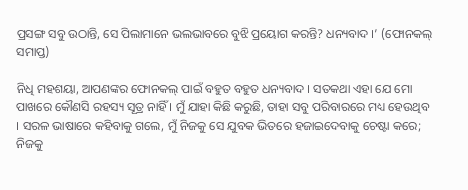ପ୍ରସଙ୍ଗ ସବୁ ଉଠାନ୍ତି, ସେ ପିଲାମାନେ ଭଲଭାବରେ ବୁଝି ପ୍ରୟୋଗ କରନ୍ତି? ଧନ୍ୟବାଦ ।’ (ଫୋନକଲ୍ ସମାପ୍ତ)

ନିଧି ମହଶୟା, ଆପଣଙ୍କର ଫୋନକଲ୍ ପାଇଁ ବହୁତ ବହୁତ ଧନ୍ୟବାଦ । ସତକଥା ଏହା ଯେ ମୋ ପାଖରେ କୌଣସି ରହସ୍ୟ ସୂତ୍ର ନାହିଁ । ମୁଁ ଯାହା କିଛି କରୁଛି, ତାହା ସବୁ ପରିବାରରେ ମଧ୍ୟ ହେଉଥିବ । ସରଳ ଭାଷାରେ କହିବାକୁ ଗଲେ, ମୁଁ ନିଜକୁ ସେ ଯୁବକ ଭିତରେ ହଜାଇଦେବାକୁ ଚେଷ୍ଟା କରେ; ନିଜକୁ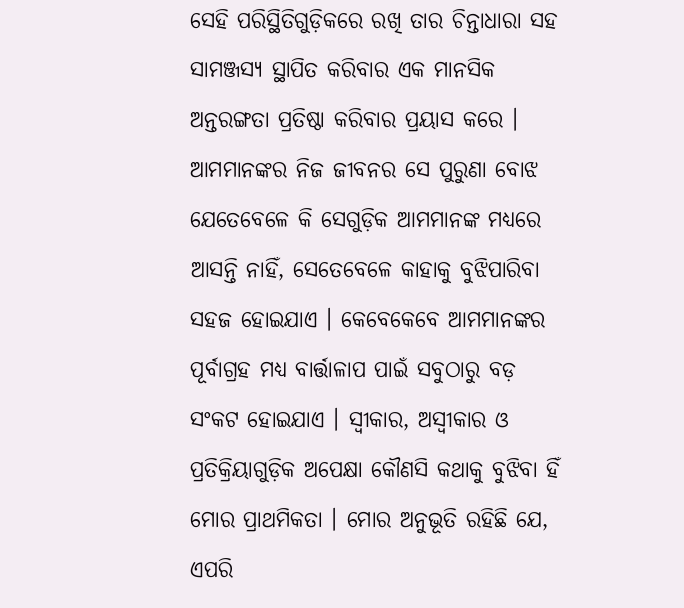ସେହି ପରିସ୍ଥିତିଗୁଡ଼ିକରେ ରଖି ତାର ଚିନ୍ତାଧାରା ସହ ସାମଞ୍ଜସ୍ୟ ସ୍ଥାପିତ କରିବାର ଏକ ମାନସିକ ଅନ୍ତରଙ୍ଗତା ପ୍ରତିଷ୍ଠା କରିବାର ପ୍ରୟାସ କରେ । ଆମମାନଙ୍କର ନିଜ ଜୀବନର ସେ ପୁରୁଣା ବୋଝ ଯେତେବେଳେ କି ସେଗୁଡ଼ିକ ଆମମାନଙ୍କ ମଧ୍ୟରେ ଆସନ୍ତି ନାହିଁ, ସେତେବେଳେ କାହାକୁ ବୁଝିପାରିବା ସହଜ ହୋଇଯାଏ । କେବେକେବେ ଆମମାନଙ୍କର ପୂର୍ବାଗ୍ରହ ମଧ୍ୟ ବାର୍ତ୍ତାଳାପ ପାଇଁ ସବୁଠାରୁ ବଡ଼ ସଂକଟ ହୋଇଯାଏ । ସ୍ୱୀକାର, ଅସ୍ୱୀକାର ଓ ପ୍ରତିକ୍ରିୟାଗୁଡ଼ିକ ଅପେକ୍ଷା କୌଣସି କଥାକୁ ବୁଝିବା ହିଁ ମୋର ପ୍ରାଥମିକତା । ମୋର ଅନୁଭୂତି ରହିଛି ଯେ, ଏପରି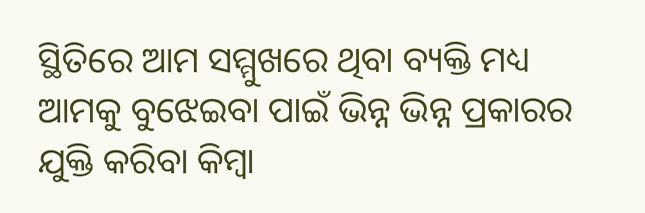ସ୍ଥିତିରେ ଆମ ସମ୍ମୁଖରେ ଥିବା ବ୍ୟକ୍ତି ମଧ୍ୟ ଆମକୁ ବୁଝେଇବା ପାଇଁ ଭିନ୍ନ ଭିନ୍ନ ପ୍ରକାରର ଯୁକ୍ତି କରିବା କିମ୍ବା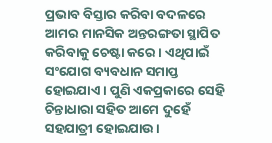ପ୍ରଭାବ ବିସ୍ତାର କରିବା ବଦଳରେ ଆମର ମାନସିକ ଅନ୍ତରଙ୍ଗତା ସ୍ଥାପିତ କରିବାକୁ ଚେଷ୍ଟା କରେ । ଏଥିପାଇଁ ସଂଯୋଗ ବ୍ୟବଧାନ ସମାପ୍ତ ହୋଇଯାଏ । ପୁଣି ଏକପ୍ରକାରେ ସେହି ଚିନ୍ତାଧାରା ସହିତ ଆମେ ଦୁହେଁ ସହଯାତ୍ରୀ ହୋଇଯାଉ ।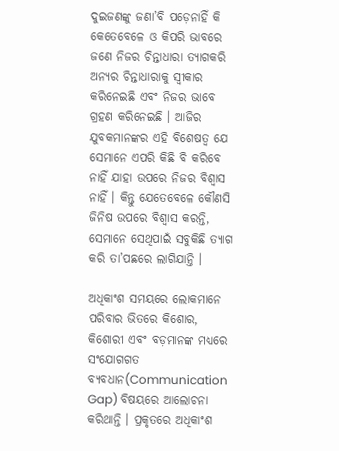ଦୁଇଜଣଙ୍କୁ ଜଣା’ବି ପଡ଼େନାହିଁ କି କେତେବେଳେ ଓ କିପରି ଭାବରେ ଜଣେ ନିଜର ଚିନ୍ତାଧାରା ତ୍ୟାଗକରି ଅନ୍ୟର ଚିନ୍ତାଧାରାକୁ ସ୍ୱୀକାର କରିନେଇଛି ଏବଂ ନିଜର ଭାବେ ଗ୍ରହଣ କରିନେଇଛି । ଆଜିର ଯୁବକମାନଙ୍କର ଏହି ବିଶେଷତ୍ୱ ଯେ ସେମାନେ ଏପରି କିଛି ବି କରିବେ ନାହିଁ ଯାହା ଉପରେ ନିଜର ବିଶ୍ୱାସ ନାହିଁ । କିନ୍ତୁ ଯେତେବେଳେ କୌଣସି ଜିନିଷ ଉପରେ ବିଶ୍ୱାସ କରନ୍ତି, ସେମାନେ ସେଥିପାଇଁ ସବୁକିଛି ତ୍ୟାଗ କରି ତା’ପଛରେ ଲାଗିଯାନ୍ତି ।

ଅଧିକାଂଶ ସମୟରେ ଲୋକମାନେ ପରିବାର ଭିତରେ କିଶୋର, କିଶୋରୀ ଏବଂ ବଡ଼ମାନଙ୍କ ମଧ୍ୟରେ ସଂଯୋଗଗତ ବ୍ୟବଧାନ(Communication Gap) ବିଷୟରେ ଆଲୋଚନା କରିଥାନ୍ତି । ପ୍ରକୃତରେ ଅଧିକାଂଶ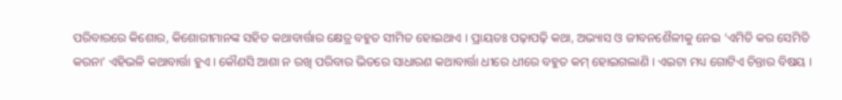ପରିବାରରେ କିଶୋର, କିଶୋରୀମାନଙ୍କ ସହିତ କଥାବାର୍ତ୍ତାର କ୍ଷେତ୍ର ବହୁତ ସୀମିତ ହୋଇଥାଏ । ପ୍ରାୟତଃ ପଢ଼ାପଢ଼ି କଥା, ଅଭ୍ୟାସ ଓ ଜୀବନଶୈଳୀକୁ ନେଇ ‘ଏମିତି କର ସେମିତି କରନା’ ଏହିଭଳି କଥାବାର୍ତ୍ତା ହୁଏ । କୌଣସି ଆଶା ନ ରଖି ପରିବାର ଭିତରେ ସାଧାରଣ କଥାବାର୍ତ୍ତା ଧୀରେ ଧୀରେ ବହୁତ କମ୍ ହୋଇଗଲାଣି । ଏଇଟା ମଧ୍ୟ ଗୋଟିଏ ଚିନ୍ତାର ବିଷୟ ।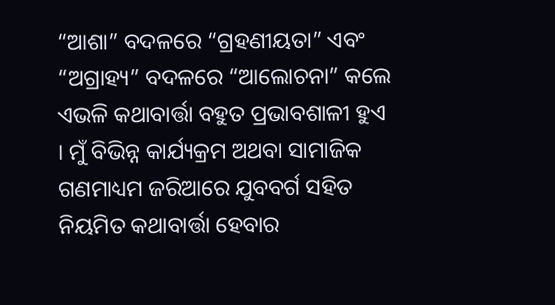“ଆଶା” ବଦଳରେ “ଗ୍ରହଣୀୟତା” ଏବଂ “ଅଗ୍ରାହ୍ୟ” ବଦଳରେ “ଆଲୋଚନା” କଲେ ଏଭଳି କଥାବାର୍ତ୍ତା ବହୁତ ପ୍ରଭାବଶାଳୀ ହୁଏ । ମୁଁ ବିଭିନ୍ନ କାର୍ଯ୍ୟକ୍ରମ ଅଥବା ସାମାଜିକ ଗଣମାଧ୍ୟମ ଜରିଆରେ ଯୁବବର୍ଗ ସହିତ ନିୟମିତ କଥାବାର୍ତ୍ତା ହେବାର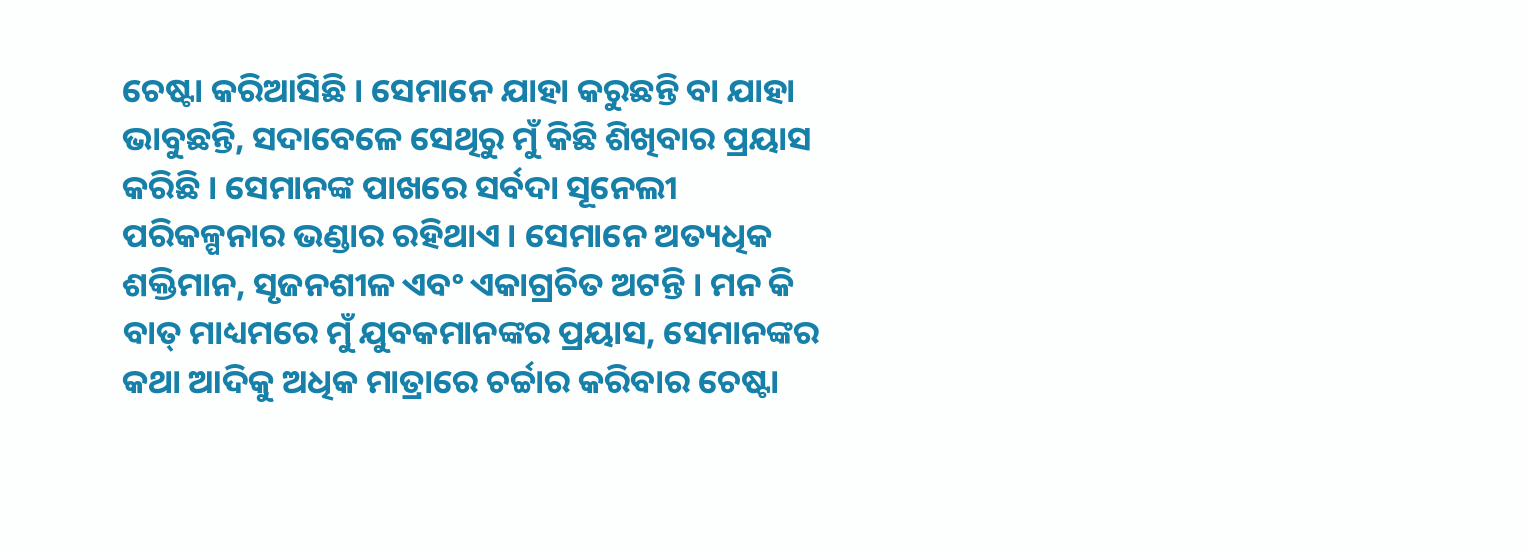ଚେଷ୍ଟା କରିଆସିଛି । ସେମାନେ ଯାହା କରୁଛନ୍ତି ବା ଯାହା ଭାବୁଛନ୍ତି, ସଦାବେଳେ ସେଥିରୁ ମୁଁ କିଛି ଶିଖିବାର ପ୍ରୟାସ କରିଛି । ସେମାନଙ୍କ ପାଖରେ ସର୍ବଦା ସୂନେଲୀ ପରିକଳ୍ପନାର ଭଣ୍ଡାର ରହିଥାଏ । ସେମାନେ ଅତ୍ୟଧିକ ଶକ୍ତିମାନ, ସୃଜନଶୀଳ ଏବଂ ଏକାଗ୍ରଚିତ ଅଟନ୍ତି । ମନ କି ବାତ୍ ମାଧ୍ୟମରେ ମୁଁ ଯୁବକମାନଙ୍କର ପ୍ରୟାସ, ସେମାନଙ୍କର କଥା ଆଦିକୁ ଅଧିକ ମାତ୍ରାରେ ଚର୍ଚ୍ଚାର କରିବାର ଚେଷ୍ଟା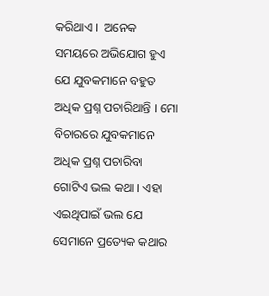କରିଥାଏ ।  ଅନେକ ସମୟରେ ଅଭିଯୋଗ ହୁଏ ଯେ ଯୁବକମାନେ ବହୁତ ଅଧିକ ପ୍ରଶ୍ନ ପଚାରିଥାନ୍ତି । ମୋ ବିଚାରରେ ଯୁବକମାନେ ଅଧିକ ପ୍ରଶ୍ନ ପଚାରିବା ଗୋଟିଏ ଭଲ କଥା । ଏହା ଏଇଥିପାଇଁ ଭଲ ଯେ ସେମାନେ ପ୍ରତ୍ୟେକ କଥାର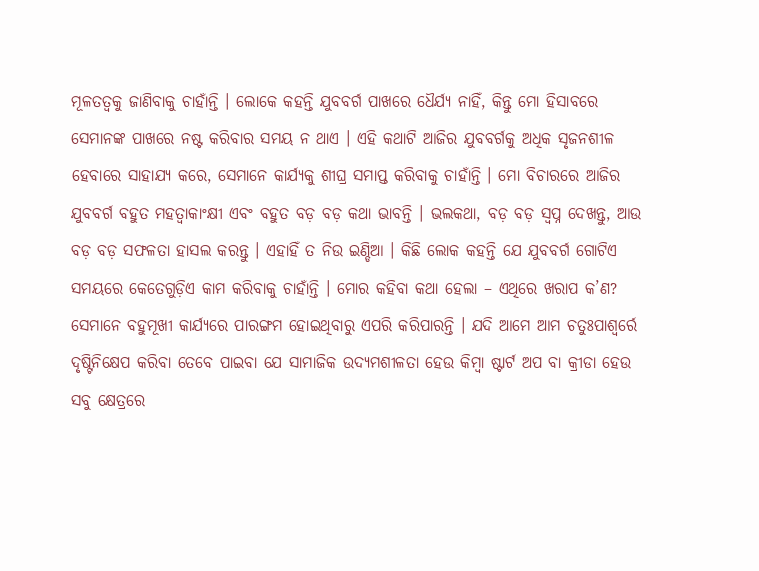ମୂଳତତ୍ୱକୁ ଜାଣିବାକୁ ଚାହାଁନ୍ତି । ଲୋକେ କହନ୍ତି ଯୁବବର୍ଗ ପାଖରେ ଧୈର୍ଯ୍ୟ ନାହିଁ, କିନ୍ତୁ ମୋ ହିସାବରେ ସେମାନଙ୍କ ପାଖରେ ନଷ୍ଟ କରିବାର ସମୟ ନ ଥାଏ । ଏହି କଥାଟି ଆଜିର ଯୁବବର୍ଗକୁ ଅଧିକ ସୃଜନଶୀଳ ହେବାରେ ସାହାଯ୍ୟ କରେ, ସେମାନେ କାର୍ଯ୍ୟକୁ ଶୀଘ୍ର ସମାପ୍ତ କରିବାକୁ ଚାହାଁନ୍ତି । ମୋ ବିଚାରରେ ଆଜିର ଯୁବବର୍ଗ ବହୁତ ମହତ୍ୱାକାଂକ୍ଷୀ ଏବଂ ବହୁତ ବଡ଼ ବଡ଼ କଥା ଭାବନ୍ତି । ଭଲକଥା, ବଡ଼ ବଡ଼ ସ୍ୱପ୍ନ ଦେଖନ୍ତୁ, ଆଉ ବଡ଼ ବଡ଼ ସଫଳତା ହାସଲ କରନ୍ତୁ । ଏହାହିଁ ତ ନିଉ ଇଣ୍ଡିଆ । କିଛି ଲୋକ କହନ୍ତି ଯେ ଯୁବବର୍ଗ ଗୋଟିଏ ସମୟରେ କେତେଗୁଡ଼ିଏ କାମ କରିବାକୁ ଚାହାଁନ୍ତି । ମୋର କହିବା କଥା ହେଲା – ଏଥିରେ ଖରାପ କ’ଣ? ସେମାନେ ବହୁମୂଖୀ କାର୍ଯ୍ୟରେ ପାରଙ୍ଗମ ହୋଇଥିବାରୁ ଏପରି କରିପାରନ୍ତି । ଯଦି ଆମେ ଆମ ଚତୁଃପାଶ୍ୱର୍ରେ ଦୃଷ୍ଟିନିକ୍ଷେପ କରିବା ତେବେ ପାଇବା ଯେ ସାମାଜିକ ଉଦ୍ୟମଶୀଳତା ହେଉ କିମ୍ବା ଷ୍ଟାର୍ଟ ଅପ ବା କ୍ରୀଡା ହେଉ ସବୁ କ୍ଷେତ୍ରରେ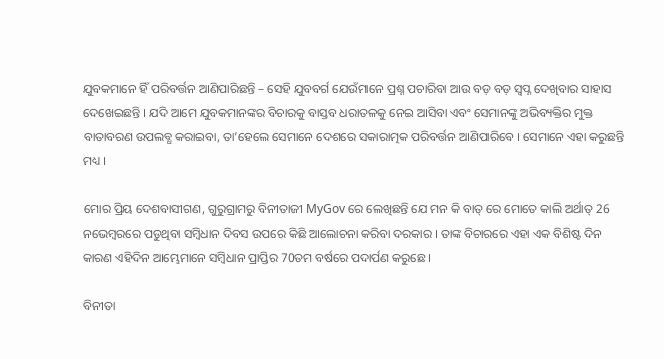ଯୁବକମାନେ ହିଁ ପରିବର୍ତ୍ତନ ଆଣିପାରିଛନ୍ତି – ସେହି ଯୁବବର୍ଗ ଯେଉଁମାନେ ପ୍ରଶ୍ନ ପଚାରିବା ଆଉ ବଡ଼ ବଡ଼ ସ୍ୱପ୍ନ ଦେଖିବାର ସାହାସ ଦେଖେଇଛନ୍ତି । ଯଦି ଆମେ ଯୁବକମାନଙ୍କର ବିଚାରକୁ ବାସ୍ତବ ଧରାତଳକୁ ନେଇ ଆସିବା ଏବଂ ସେମାନଙ୍କୁ ଅଭିବ୍ୟକ୍ତିର ମୁକ୍ତ ବାତାବରଣ ଉପଲବ୍ଧ କରାଇବା, ତା’ହେଲେ ସେମାନେ ଦେଶରେ ସକାରାତ୍ମକ ପରିବର୍ତ୍ତନ ଆଣିପାରିବେ । ସେମାନେ ଏହା କରୁଛନ୍ତି ମଧ୍ୟ ।

ମୋର ପ୍ରିୟ ଦେଶବାସୀଗଣ, ଗୁରୁଗ୍ରାମରୁ ବିନୀତାଜୀ MyGov ରେ ଲେଖିଛନ୍ତି ଯେ ମନ କି ବାତ୍ ରେ ମୋତେ କାଲି ଅର୍ଥାତ୍ 26 ନଭେମ୍ବରରେ ପଡୁଥିବା ସମ୍ବିଧାନ ଦିବସ ଉପରେ କିଛି ଆଲୋଚନା କରିବା ଦରକାର । ତାଙ୍କ ବିଚାରରେ ଏହା ଏକ ବିଶିଷ୍ଟ ଦିନ କାରଣ ଏହିଦିନ ଆମ୍ଭେମାନେ ସମ୍ବିଧାନ ପ୍ରାପ୍ତିର 70ତମ ବର୍ଷରେ ପଦାର୍ପଣ କରୁଛେ ।

ବିନୀତା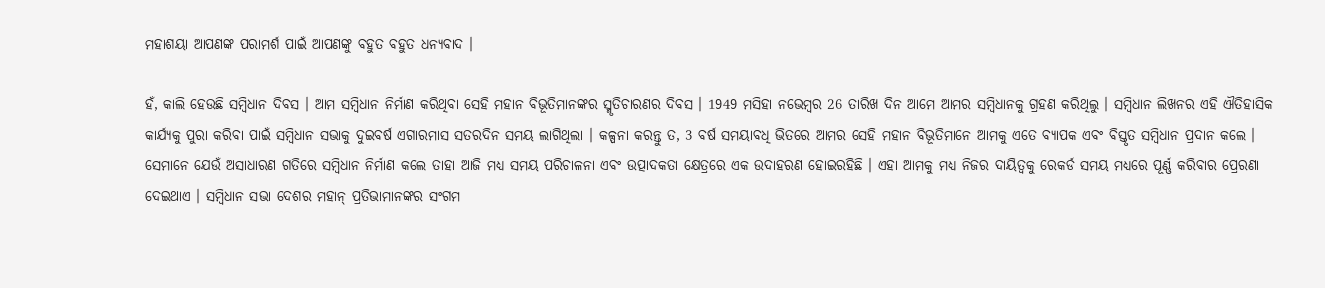ମହାଶୟା ଆପଣଙ୍କ ପରାମର୍ଶ ପାଇଁ ଆପଣଙ୍କୁ ବହୁତ ବହୁତ ଧନ୍ୟବାଦ ।

ହଁ, କାଲି ହେଉଛି ସମ୍ବିଧାନ ଦିବସ । ଆମ ସମ୍ବିଧାନ ନିର୍ମାଣ କରିଥିବା ସେହି ମହାନ ବିଭୂତିମାନଙ୍କର ସ୍ମୃତିଚାରଣର ଦିବସ । 1949 ମସିହା ନଭେମ୍ବର 26 ତାରିଖ ଦିନ ଆମେ ଆମର ସମ୍ବିଧାନକୁ ଗ୍ରହଣ କରିଥିଲୁ । ସମ୍ବିଧାନ ଲିଖନର ଏହି ଐତିହାସିକ କାର୍ଯ୍ୟକୁ ପୁରା କରିବା ପାଇଁ ସମ୍ବିଧାନ ସଭାକୁ ଦୁଇବର୍ଷ ଏଗାରମାସ ସତରଦିନ ସମୟ ଲାଗିଥିଲା । କଳ୍ପନା କରନ୍ତୁ ତ, 3 ବର୍ଷ ସମୟାବଧି ଭିତରେ ଆମର ସେହି ମହାନ ବିଭୂତିମାନେ ଆମକୁ ଏତେ ବ୍ୟାପକ ଏବଂ ବିସ୍ତୃତ ସମ୍ବିଧାନ ପ୍ରଦାନ କଲେ । ସେମାନେ ଯେଉଁ ଅସାଧାରଣ ଗତିରେ ସମ୍ବିଧାନ ନିର୍ମାଣ କଲେ ତାହା ଆଜି ମଧ୍ୟ ସମୟ ପରିଚାଳନା ଏବଂ ଉତ୍ପାଦକତା କ୍ଷେତ୍ରରେ ଏକ ଉଦାହରଣ ହୋଇରହିଛି । ଏହା ଆମକୁ ମଧ୍ୟ ନିଜର ଦାୟିତ୍ୱକୁ ରେକର୍ଡ ସମୟ ମଧ୍ୟରେ ପୂର୍ଣ୍ଣ କରିବାର ପ୍ରେରଣା ଦେଇଥାଏ । ସମ୍ବିଧାନ ସଭା ଦେଶର ମହାନ୍ ପ୍ରତିଭାମାନଙ୍କର ସଂଗମ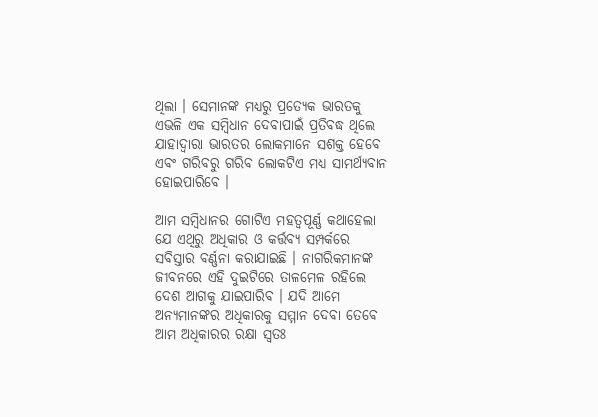ଥିଲା । ସେମାନଙ୍କ ମଧ୍ୟରୁ ପ୍ରତ୍ୟେକ ଭାରତକୁ ଏଭଳି ଏକ ସମ୍ବିଧାନ ଦେବାପାଇଁ ପ୍ରତିବଦ୍ଧ ଥିଲେ ଯାହାଦ୍ୱାରା ଭାରତର ଲୋକମାନେ ସଶକ୍ତ ହେବେ ଏବଂ ଗରିବରୁ ଗରିବ ଲୋକଟିଏ ମଧ୍ୟ ସାମର୍ଥ୍ୟବାନ ହୋଇପାରିବେ ।

ଆମ ସମ୍ବିଧାନର ଗୋଟିଏ ମହତ୍ୱପୂର୍ଣ୍ଣ କଥାହେଲା ଯେ ଏଥିରୁ ଅଧିକାର ଓ କର୍ତ୍ତବ୍ୟ ସମ୍ପର୍କରେ ସବିସ୍ତାର ବର୍ଣ୍ଣନା କରାଯାଇଛି । ନାଗରିକମାନଙ୍କ ଜୀବନରେ ଏହି ଦୁଇଟିରେ ତାଳମେଳ ରହିଲେ ଦେଶ ଆଗକୁ ଯାଇପାରିବ । ଯଦି ଆମେ ଅନ୍ୟମାନଙ୍କର ଅଧିକାରକୁ ସମ୍ମାନ ଦେବା ତେବେ ଆମ ଅଧିକାରର ରକ୍ଷା ସ୍ୱତଃ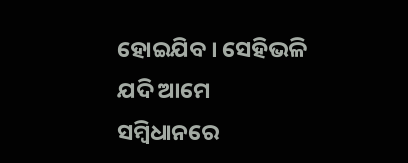ହୋଇଯିବ । ସେହିଭଳି ଯଦି ଆମେ ସମ୍ବିଧାନରେ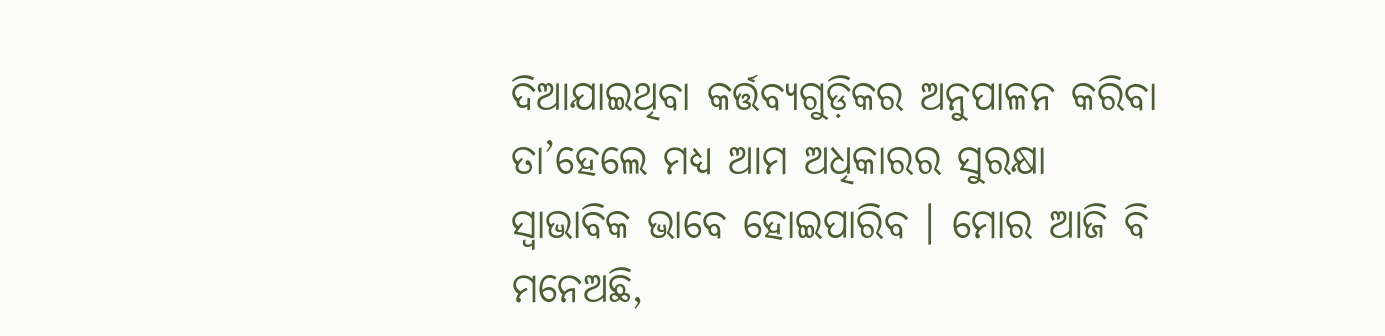ଦିଆଯାଇଥିବା କର୍ତ୍ତବ୍ୟଗୁଡ଼ିକର ଅନୁପାଳନ କରିବା ତା’ହେଲେ ମଧ୍ୟ ଆମ ଅଧିକାରର ସୁରକ୍ଷା ସ୍ୱାଭାବିକ ଭାବେ ହୋଇପାରିବ । ମୋର ଆଜି ବି ମନେଅଛି,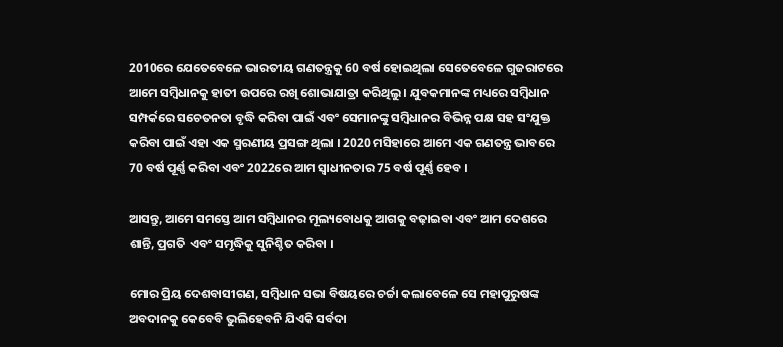2010ରେ ଯେତେବେଳେ ଭାରତୀୟ ଗଣତନ୍ତ୍ରକୁ 60 ବର୍ଷ ହୋଇଥିଲା ସେତେବେଳେ ଗୁଜରାଟରେ ଆମେ ସମ୍ବିଧାନକୁ ହାତୀ ଉପରେ ରଖି ଶୋଭାଯାତ୍ରା କରିଥିଲୁ । ଯୁବକମାନଙ୍କ ମଧ୍ୟରେ ସମ୍ବିଧାନ ସମ୍ପର୍କରେ ସଚେତନତା ବୃଦ୍ଧି କରିବା ପାଇଁ ଏବଂ ସେମାନଙ୍କୁ ସମ୍ବିଧାନର ବିଭିନ୍ନ ପକ୍ଷ ସହ ସଂଯୁକ୍ତ କରିବା ପାଇଁ ଏହା ଏକ ସ୍ମରଣୀୟ ପ୍ରସଙ୍ଗ ଥିଲା । 2020 ମସିହାରେ ଆମେ ଏକ ଗଣତନ୍ତ୍ର ଭାବରେ 70 ବର୍ଷ ପୂର୍ଣ୍ଣ କରିବା ଏବଂ 2022ରେ ଆମ ସ୍ୱାଧୀନତାର 75 ବର୍ଷ ପୂର୍ଣ୍ଣ ହେବ ।

ଆସନ୍ତୁ, ଆମେ ସମସ୍ତେ ଆମ ସମ୍ବିଧାନର ମୂଲ୍ୟବୋଧକୁ ଆଗକୁ ବଢ଼ାଇବା ଏବଂ ଆମ ଦେଶରେ ଶାନ୍ତି, ପ୍ରଗତି  ଏବଂ ସମୃଦ୍ଧିକୁ ସୁନିଶ୍ଚିତ କରିବା ।

ମୋର ପ୍ରିୟ ଦେଶବାସୀଗଣ, ସମ୍ବିଧାନ ସଭା ବିଷୟରେ ଚର୍ଚ୍ଚା କଲାବେଳେ ସେ ମହାପୁରୁଷଙ୍କ ଅବଦାନକୁ କେବେବି ଭୁଲିହେବନି ଯିଏକି ସର୍ବଦା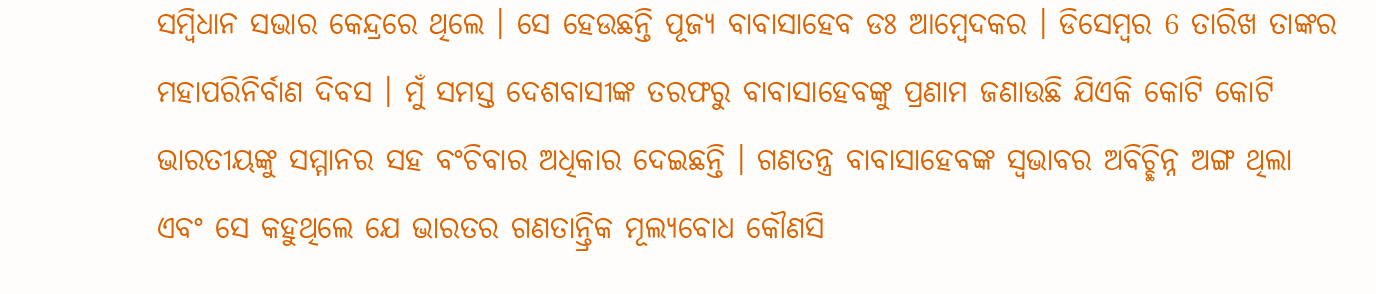ସମ୍ବିଧାନ ସଭାର କେନ୍ଦ୍ରରେ ଥିଲେ । ସେ ହେଉଛନ୍ତି ପୂଜ୍ୟ ବାବାସାହେବ ଡଃ ଆମ୍ବେଦକର । ଡିସେମ୍ବର 6 ତାରିଖ ତାଙ୍କର ମହାପରିନିର୍ବାଣ ଦିବସ । ମୁଁ ସମସ୍ତ ଦେଶବାସୀଙ୍କ ତରଫରୁ ବାବାସାହେବଙ୍କୁ ପ୍ରଣାମ ଜଣାଉଛି ଯିଏକି କୋଟି କୋଟି ଭାରତୀୟଙ୍କୁ ସମ୍ମାନର ସହ ବଂଚିବାର ଅଧିକାର ଦେଇଛନ୍ତି । ଗଣତନ୍ତ୍ର ବାବାସାହେବଙ୍କ ସ୍ୱଭାବର ଅବିଚ୍ଛିନ୍ନ ଅଙ୍ଗ ଥିଲା ଏବଂ ସେ କହୁଥିଲେ ଯେ ଭାରତର ଗଣତାନ୍ତ୍ରିକ ମୂଲ୍ୟବୋଧ କୌଣସି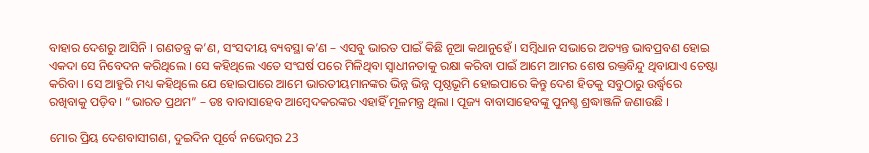ବାହାର ଦେଶରୁ ଆସିନି । ଗଣତନ୍ତ୍ର କ’ଣ, ସଂସଦୀୟ ବ୍ୟବସ୍ଥା କ’ଣ – ଏସବୁ ଭାରତ ପାଇଁ କିଛି ନୂଆ କଥାନୁହେଁ । ସମ୍ବିଧାନ ସଭାରେ ଅତ୍ୟନ୍ତ ଭାବପ୍ରବଣ ହୋଇ ଏକଦା ସେ ନିବେଦନ କରିଥିଲେ । ସେ କହିଥିଲେ ଏତେ ସଂଘର୍ଷ ପରେ ମିଳିଥିବା ସ୍ୱାଧୀନତାକୁ ରକ୍ଷା କରିବା ପାଇଁ ଆମେ ଆମର ଶେଷ ରକ୍ତବିନ୍ଦୁ ଥିବାଯାଏ ଚେଷ୍ଟା କରିବା । ସେ ଆହୁରି ମଧ୍ୟ କହିଥିଲେ ଯେ ହୋଇପାରେ ଆମେ ଭାରତୀୟମାନଙ୍କର ଭିନ୍ନ ଭିନ୍ନ ପୃଷ୍ଠଭୂମି ହୋଇପାରେ କିନ୍ତୁ ଦେଶ ହିତକୁ ସବୁଠାରୁ ଉର୍ଦ୍ଧ୍ଵରେ ରଖିବାକୁ ପଡ଼ିବ । “ଭାରତ ପ୍ରଥମ” – ଡଃ ବାବାସାହେବ ଆମ୍ବେଦକରଙ୍କର ଏହାହିଁ ମୂଳମନ୍ତ୍ର ଥିଲା । ପୂଜ୍ୟ ବାବାସାହେବଙ୍କୁ ପୁନଶ୍ଚ ଶ୍ରଦ୍ଧାଞ୍ଜଳି ଜଣାଉଛି ।

ମୋର ପ୍ରିୟ ଦେଶବାସୀଗଣ, ଦୁଇଦିନ ପୂର୍ବେ ନଭେମ୍ବର 23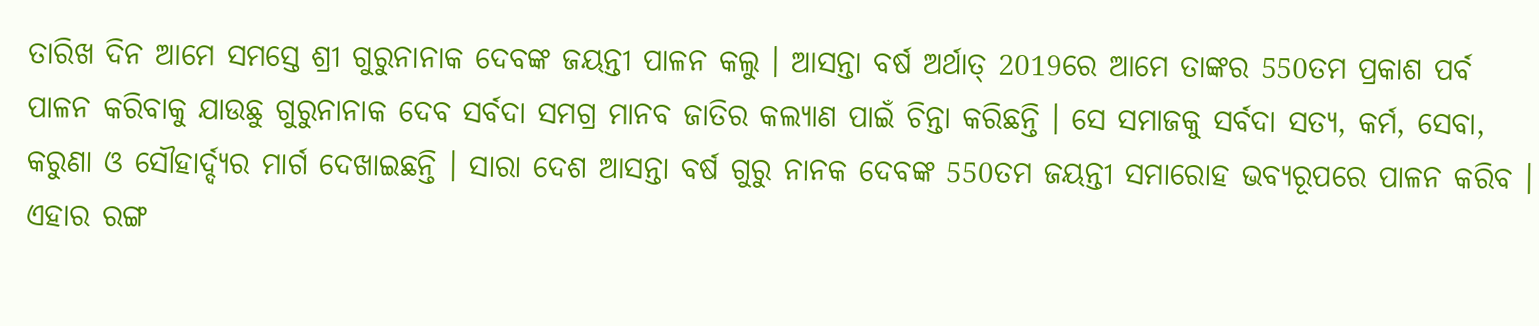ତାରିଖ ଦିନ ଆମେ ସମସ୍ତେ ଶ୍ରୀ ଗୁରୁନାନାକ ଦେବଙ୍କ ଜୟନ୍ତୀ ପାଳନ କଲୁ । ଆସନ୍ତା ବର୍ଷ ଅର୍ଥାତ୍ 2019ରେ ଆମେ ତାଙ୍କର 550ତମ ପ୍ରକାଶ ପର୍ବ ପାଳନ କରିବାକୁ ଯାଉଛୁ ଗୁରୁନାନାକ ଦେବ ସର୍ବଦା ସମଗ୍ର ମାନବ ଜାତିର କଲ୍ୟାଣ ପାଇଁ ଚିନ୍ତା କରିଛନ୍ତି । ସେ ସମାଜକୁ ସର୍ବଦା ସତ୍ୟ, କର୍ମ, ସେବା, କରୁଣା ଓ ସୌହାର୍ଦ୍ଦ୍ୟର ମାର୍ଗ ଦେଖାଇଛନ୍ତି । ସାରା ଦେଶ ଆସନ୍ତା ବର୍ଷ ଗୁରୁ ନାନକ ଦେବଙ୍କ 550ତମ ଜୟନ୍ତୀ ସମାରୋହ ଭବ୍ୟରୂପରେ ପାଳନ କରିବ । ଏହାର ରଙ୍ଗ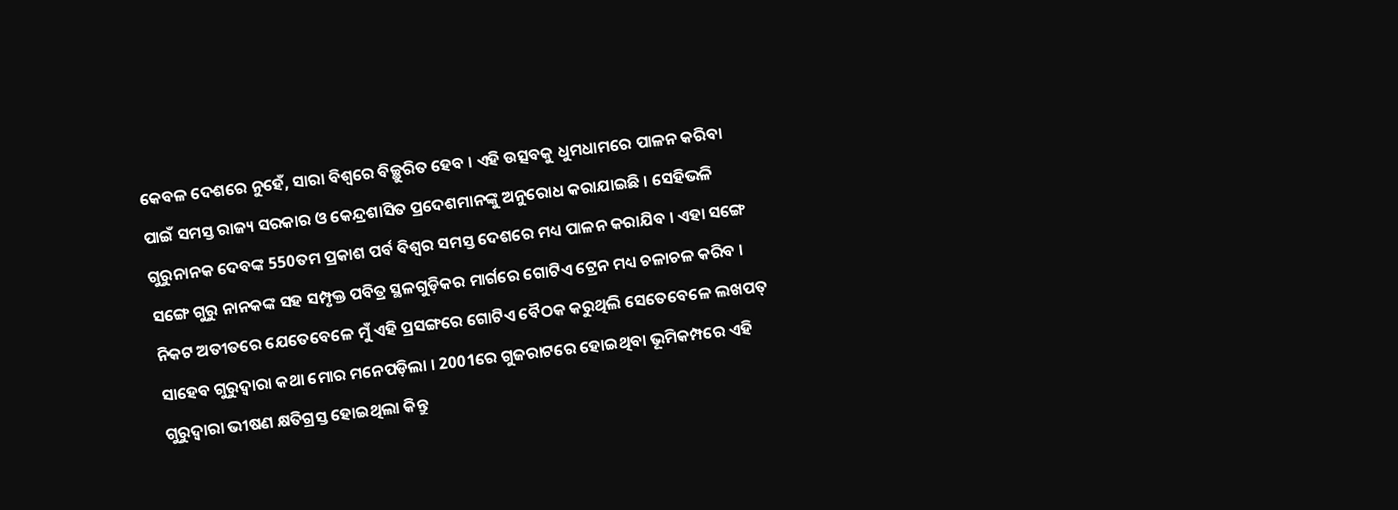କେବଳ ଦେଶରେ ନୁହେଁ, ସାରା ବିଶ୍ୱରେ ବିଚ୍ଛୁରିତ ହେବ । ଏହି ଉତ୍ସବକୁ ଧୁମଧାମରେ ପାଳନ କରିବା ପାଇଁ ସମସ୍ତ ରାଜ୍ୟ ସରକାର ଓ କେନ୍ଦ୍ରଶାସିତ ପ୍ରଦେଶମାନଙ୍କୁ ଅନୁରୋଧ କରାଯାଇଛି । ସେହିଭଳି ଗୁରୁନାନକ ଦେବଙ୍କ 550ତମ ପ୍ରକାଶ ପର୍ବ ବିଶ୍ୱର ସମସ୍ତ ଦେଶରେ ମଧ୍ୟ ପାଳନ କରାଯିବ । ଏହା ସଙ୍ଗେ ସଙ୍ଗେ ଗୁରୁ ନାନକଙ୍କ ସହ ସମ୍ପୃକ୍ତ ପବିତ୍ର ସ୍ଥଳଗୁଡ଼ିକର ମାର୍ଗରେ ଗୋଟିଏ ଟ୍ରେନ ମଧ୍ୟ ଚଳାଚଳ କରିବ । ନିକଟ ଅତୀତରେ ଯେତେବେଳେ ମୁଁ ଏହି ପ୍ରସଙ୍ଗରେ ଗୋଟିଏ ବୈଠକ କରୁଥିଲି ସେତେବେଳେ ଲଖପତ୍ ସାହେବ ଗୁରୁଦ୍ୱାରା କଥା ମୋର ମନେପଡ଼ିଲା । 2001ରେ ଗୁଜରାଟରେ ହୋଇଥିବା ଭୂମିକମ୍ପରେ ଏହି ଗୁରୁଦ୍ୱାରା ଭୀଷଣ କ୍ଷତିଗ୍ରସ୍ତ ହୋଇଥିଲା କିନ୍ତୁ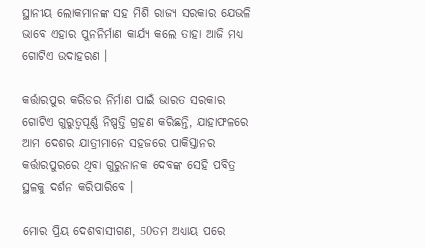ସ୍ଥାନୀୟ ଲୋକମାନଙ୍କ ସହ ମିଶି ରାଜ୍ୟ ସରକାର ଯେଭଳି ଭାବେ ଏହାର ପୁନନିର୍ମାଣ କାର୍ଯ୍ୟ କଲେ ତାହା ଆଜି ମଧ୍ୟ ଗୋଟିଏ ଉଦାହରଣ ।

କର୍ତ୍ତାରପୁର କରିଡର ନିର୍ମାଣ ପାଇଁ ଭାରତ ସରକାର ଗୋଟିଏ ଗୁରୁତ୍ୱପୂର୍ଣ୍ଣ ନିଷ୍ପତ୍ତି ଗ୍ରହଣ କରିଛନ୍ତି, ଯାହାଫଳରେ ଆମ ଦେଶର ଯାତ୍ରୀମାନେ ସହଜରେ ପାକିସ୍ତାନର କର୍ତ୍ତାରପୁରରେ ଥିବା ଗୁରୁନାନକ ଦେବଙ୍କ ସେହି ପବିତ୍ର ସ୍ଥଳକୁ ଦର୍ଶନ କରିପାରିବେ ।

ମୋର ପ୍ରିୟ ଦେଶବାସୀଗଣ, 50ତମ ଅଧ୍ୟାୟ ପରେ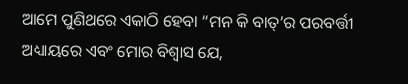ଆମେ ପୁଣିଥରେ ଏକାଠି ହେବା “ମନ କି ବାତ୍’ର ପରବର୍ତ୍ତୀ ଅଧ୍ୟାୟରେ ଏବଂ ମୋର ବିଶ୍ୱାସ ଯେ,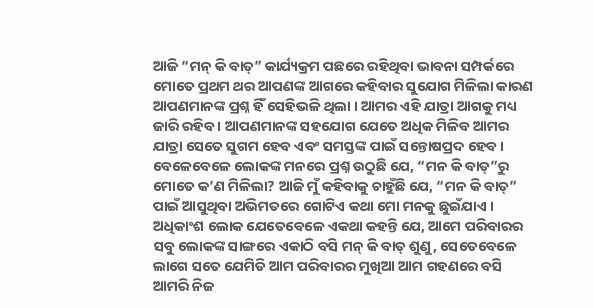ଆଜି “ମନ୍ କି ବାତ୍” କାର୍ଯ୍ୟକ୍ରମ ପଛରେ ରହିଥିବା ଭାବନା ସମ୍ପର୍କରେ ମୋତେ ପ୍ରଥମ ଥର ଆପଣଙ୍କ ଆଗରେ କହିବାର ସୁଯୋଗ ମିଳିଲା କାରଣ ଆପଣମାନଙ୍କ ପ୍ରଶ୍ନ ହିଁ ସେହିଭଳି ଥିଲା । ଆମର ଏହି ଯାତ୍ରା ଆଗକୁ ମଧ୍ୟ ଜାରି ରହିବ । ଆପଣମାନଙ୍କ ସହଯୋଗ ଯେତେ ଅଧିକ ମିଳିବ ଆମର ଯାତ୍ରା ସେତେ ସୁଗମ ହେବ ଏବଂ ସମସ୍ତଙ୍କ ପାଇଁ ସନ୍ତୋଷପ୍ରଦ ହେବ । ବେଳେବେଳେ ଲୋକଙ୍କ ମନରେ ପ୍ରଶ୍ନ ଉଠୁଛି ଯେ, “ମନ କି ବାତ୍”ରୁ ମୋତେ କ’ଣ ମିଳିଲା? ଆଜି ମୁଁ କହିବାକୁ ଚାହୁଁଛି ଯେ, “ମନ କି ବାତ୍” ପାଇଁ ଆସୁଥିବା ଅଭିମତରେ ଗୋଟିଏ କଥା ମୋ ମନକୁ ଛୁଇଁଯାଏ । ଅଧିକାଂଶ ଲୋକ ଯେତେବେଳେ ଏକଥା କହନ୍ତି ଯେ, ଆମେ ପରିବାରର ସବୁ ଲୋକଙ୍କ ସାଙ୍ଗରେ ଏକାଠି ବସି ମନ୍ କି ବାତ୍ ଶୁଣୁ, ସେତେବେଳେ ଲାଗେ ସତେ ଯେମିତି ଆମ ପରିବାରର ମୁଖିଆ ଆମ ଗହଣରେ ବସି ଆମରି ନିଜ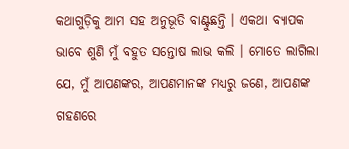କଥାଗୁଡ଼ିକୁ ଆମ ସହ ଅନୁଭୂତି ବାଣ୍ଟୁଛନ୍ତି । ଏକଥା ବ୍ୟାପକ ଭାବେ ଶୁଣି ମୁଁ ବହୁତ ସନ୍ତୋଷ ଲାଭ କଲି । ମୋତେ ଲାଗିଲା ଯେ, ମୁଁ ଆପଣଙ୍କର, ଆପଣମାନଙ୍କ ମଧ୍ୟରୁ ଜଣେ, ଆପଣଙ୍କ ଗହଣରେ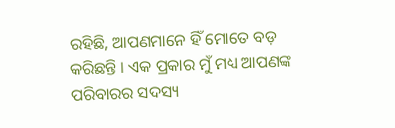ରହିଛି, ଆପଣମାନେ ହିଁ ମୋତେ ବଡ଼ କରିଛନ୍ତି । ଏକ ପ୍ରକାର ମୁଁ ମଧ୍ୟ ଆପଣଙ୍କ ପରିବାରର ସଦସ୍ୟ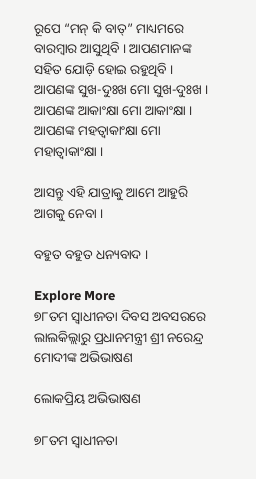ରୂପେ “ମନ୍ କି ବାତ୍” ମାଧ୍ୟମରେ ବାରମ୍ବାର ଆସୁଥିବି । ଆପଣମାନଙ୍କ ସହିତ ଯୋଡ଼ି ହୋଇ ରହୁଥିବି । ଆପଣଙ୍କ ସୁଖ-ଦୁଃଖ ମୋ ସୁଖ-ଦୁଃଖ । ଆପଣଙ୍କ ଆକାଂକ୍ଷା ମୋ ଆକାଂକ୍ଷା । ଆପଣଙ୍କ ମହତ୍ୱାକାଂକ୍ଷା ମୋ ମହାତ୍ୱାକାଂକ୍ଷା ।

ଆସନ୍ତୁ ଏହି ଯାତ୍ରାକୁ ଆମେ ଆହୁରି ଆଗକୁ ନେବା ।

ବହୁତ ବହୁତ ଧନ୍ୟବାଦ ।

Explore More
୭୮ତମ ସ୍ୱାଧୀନତା ଦିବସ ଅବସରରେ ଲାଲକିଲ୍ଲାରୁ ପ୍ରଧାନମନ୍ତ୍ରୀ ଶ୍ରୀ ନରେନ୍ଦ୍ର ମୋଦୀଙ୍କ ଅଭିଭାଷଣ

ଲୋକପ୍ରିୟ ଅଭିଭାଷଣ

୭୮ତମ ସ୍ୱାଧୀନତା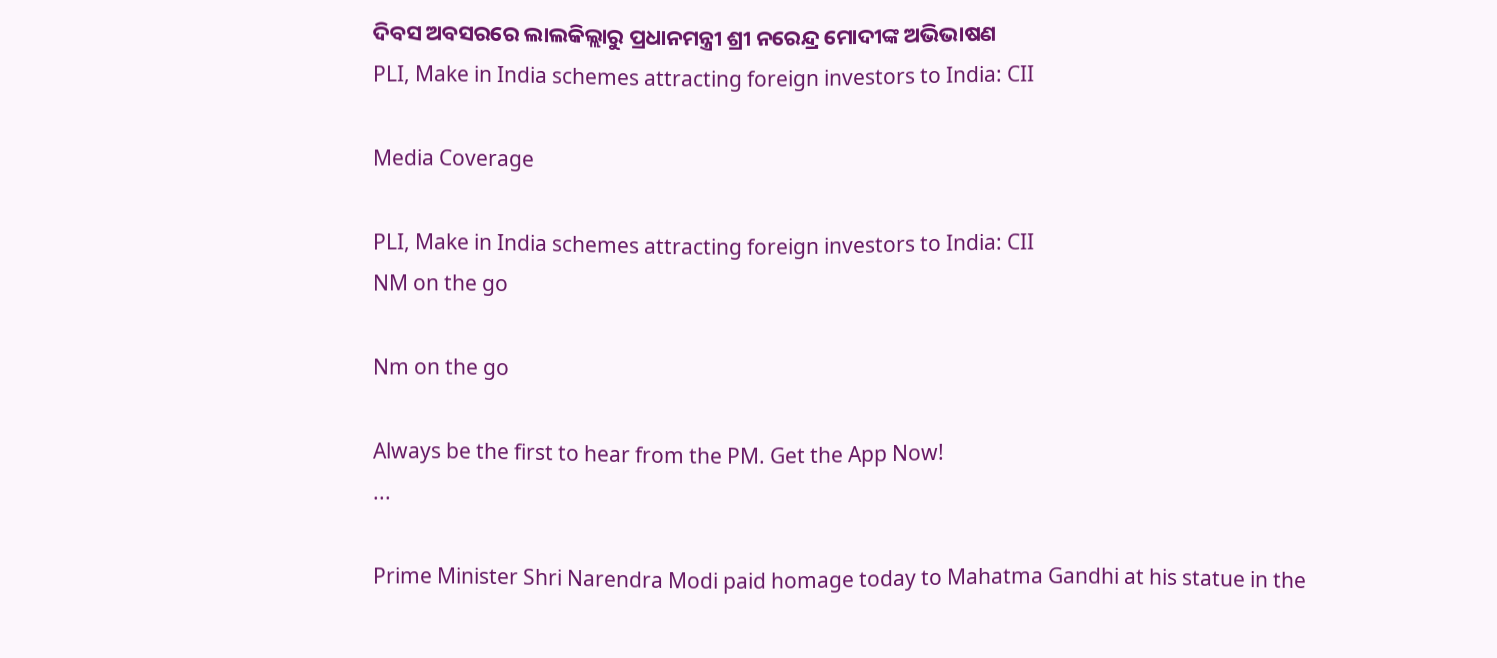ଦିବସ ଅବସରରେ ଲାଲକିଲ୍ଲାରୁ ପ୍ରଧାନମନ୍ତ୍ରୀ ଶ୍ରୀ ନରେନ୍ଦ୍ର ମୋଦୀଙ୍କ ଅଭିଭାଷଣ
PLI, Make in India schemes attracting foreign investors to India: CII

Media Coverage

PLI, Make in India schemes attracting foreign investors to India: CII
NM on the go

Nm on the go

Always be the first to hear from the PM. Get the App Now!
...

Prime Minister Shri Narendra Modi paid homage today to Mahatma Gandhi at his statue in the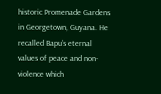historic Promenade Gardens in Georgetown, Guyana. He recalled Bapu’s eternal values of peace and non-violence which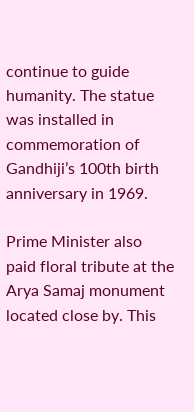continue to guide humanity. The statue was installed in commemoration of Gandhiji’s 100th birth anniversary in 1969.

Prime Minister also paid floral tribute at the Arya Samaj monument located close by. This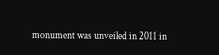monument was unveiled in 2011 in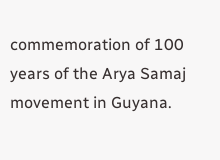commemoration of 100 years of the Arya Samaj movement in Guyana.